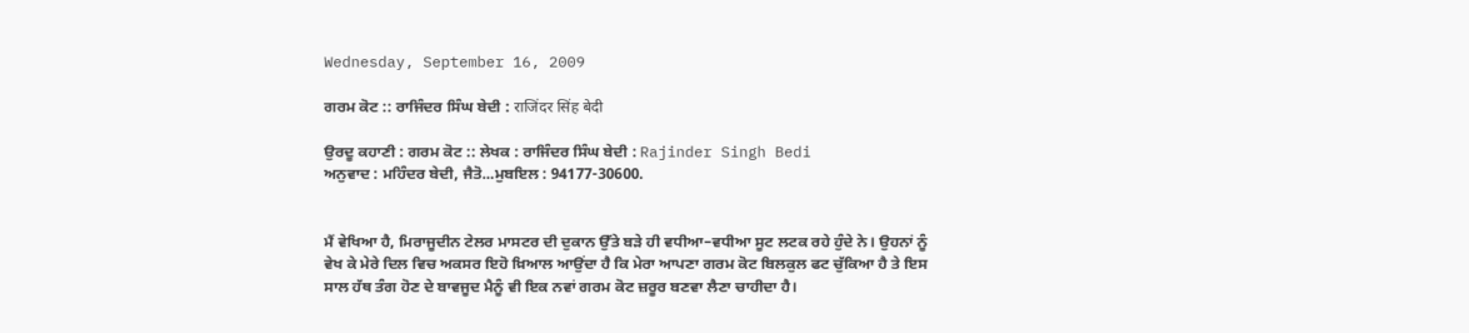Wednesday, September 16, 2009

ਗਰਮ ਕੋਟ :: ਰਾਜਿੰਦਰ ਸਿੰਘ ਬੇਦੀ : राजिंदर सिंह बेदी

ਉਰਦੂ ਕਹਾਣੀ : ਗਰਮ ਕੋਟ :: ਲੇਖਕ : ਰਾਜਿੰਦਰ ਸਿੰਘ ਬੇਦੀ : Rajinder Singh Bedi
ਅਨੁਵਾਦ : ਮਹਿੰਦਰ ਬੇਦੀ, ਜੈਤੋ...ਮੁਬਇਲ : 94177-30600.


ਮੈਂ ਵੇਖਿਆ ਹੈ, ਮਿਰਾਜੂਦੀਨ ਟੇਲਰ ਮਾਸਟਰ ਦੀ ਦੁਕਾਨ ਉੱਤੇ ਬੜੇ ਹੀ ਵਧੀਆ–ਵਧੀਆ ਸੂਟ ਲਟਕ ਰਹੇ ਹੁੰਦੇ ਨੇ। ਉਹਨਾਂ ਨੂੰ ਵੇਖ ਕੇ ਮੇਰੇ ਦਿਲ ਵਿਚ ਅਕਸਰ ਇਹੋ ਖ਼ਿਆਲ ਆਉਂਦਾ ਹੈ ਕਿ ਮੇਰਾ ਆਪਣਾ ਗਰਮ ਕੋਟ ਬਿਲਕੁਲ ਫਟ ਚੁੱਕਿਆ ਹੈ ਤੇ ਇਸ ਸਾਲ ਹੱਥ ਤੰਗ ਹੋਣ ਦੇ ਬਾਵਜੂਦ ਮੈਨੂੰ ਵੀ ਇਕ ਨਵਾਂ ਗਰਮ ਕੋਟ ਜ਼ਰੂਰ ਬਣਵਾ ਲੈਣਾ ਚਾਹੀਦਾ ਹੈ।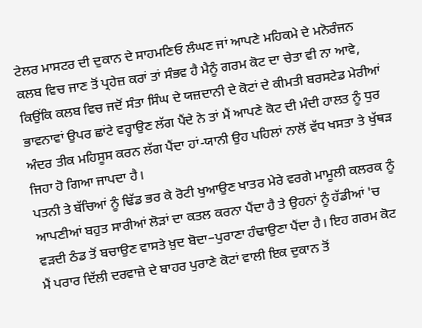ਟੇਲਰ ਮਾਸਟਰ ਦੀ ਦੁਕਾਨ ਦੇ ਸਾਹਮਣਿਓ ਲੰਘਣ ਜਾਂ ਆਪਣੇ ਮਹਿਕਮੇ ਦੇ ਮਨੋਰੰਜਨ ਕਲਬ ਵਿਚ ਜਾਣ ਤੋਂ ਪ੍ਰਹੇਜ਼ ਕਰਾਂ ਤਾਂ ਸੰਭਵ ਹੈ ਮੈਨੂੰ ਗਰਮ ਕੋਟ ਦਾ ਚੇਤਾ ਵੀ ਨਾ ਆਵੇ, ਕਿਉਂਕਿ ਕਲਬ ਵਿਚ ਜਦੋਂ ਸੰਤਾ ਸਿੰਘ ਦੇ ਯਜ਼ਦਾਨੀ ਦੇ ਕੋਟਾਂ ਦੇ ਕੀਮਤੀ ਬਰਸਟੇਡ ਮੇਰੀਆਂ ਭਾਵਨਾਵਾਂ ਉਪਰ ਛਾਂਟੇ ਵਰ੍ਹਾਉਣ ਲੱਗ ਪੈਂਦੇ ਨੇ ਤਾਂ ਮੈਂ ਆਪਣੇ ਕੋਟ ਦੀ ਮੰਦੀ ਹਾਲਤ ਨੂੰ ਧੁਰ ਅੰਦਰ ਤੀਕ ਮਹਿਸੂਸ ਕਰਨ ਲੱਗ ਪੈਂਦਾ ਹਾਂ-ਯਾਨੀ ਉਹ ਪਹਿਲਾਂ ਨਾਲੋਂ ਵੱਧ ਖਸਤਾ ਤੇ ਖੁੱਥੜ ਜਿਹਾ ਹੋ ਗਿਆ ਜਾਪਦਾ ਹੈ।
ਪਤਨੀ ਤੇ ਬੱਚਿਆਂ ਨੂੰ ਢਿੱਡ ਭਰ ਕੇ ਰੋਟੀ ਖੁਆਉਣ ਖਾਤਰ ਮੇਰੇ ਵਰਗੇ ਮਾਮੂਲੀ ਕਲਰਕ ਨੂੰ ਆਪਣੀਆਂ ਬਹੁਤ ਸਾਰੀਆਂ ਲੋੜਾਂ ਦਾ ਕਤਲ ਕਰਨਾ ਪੈਂਦਾ ਹੈ ਤੇ ਉਹਨਾਂ ਨੂੰ ਹੱਡੀਆਂ 'ਚ ਵੜਦੀ ਠੰਡ ਤੋਂ ਬਚਾਉਣ ਵਾਸਤੇ ਖ਼ੁਦ ਬੋਦਾ–ਪੁਰਾਣਾ ਹੰਢਾਉਣਾ ਪੈਂਦਾ ਹੈ। ਇਹ ਗਰਮ ਕੋਟ ਮੈਂ ਪਰਾਰ ਦਿੱਲੀ ਦਰਵਾਜ਼ੇ ਦੇ ਬਾਹਰ ਪੁਰਾਣੇ ਕੋਟਾਂ ਵਾਲੀ ਇਕ ਦੁਕਾਨ ਤੋਂ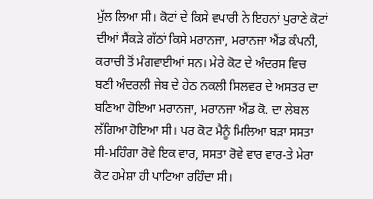ਮੁੱਲ ਲਿਆ ਸੀ। ਕੋਟਾਂ ਦੇ ਕਿਸੇ ਵਪਾਰੀ ਨੇ ਇਹਨਾਂ ਪੁਰਾਣੇ ਕੋਟਾਂ ਦੀਆਂ ਸੈਂਕੜੇ ਗੱਠਾਂ ਕਿਸੇ ਮਰਾਨਜਾ, ਮਰਾਨਜਾ ਐਂਡ ਕੰਪਨੀ, ਕਰਾਚੀ ਤੋਂ ਮੰਗਵਾਈਆਂ ਸਨ। ਮੇਰੇ ਕੋਟ ਦੇ ਅੰਦਰਸ ਵਿਚ ਬਣੀ ਅੰਦਰਲੀ ਜੇਬ ਦੇ ਹੇਠ ਨਕਲੀ ਸਿਲਵਰ ਦੇ ਅਸਤਰ ਦਾ ਬਣਿਆ ਹੋਇਆ ਮਰਾਨਜਾ, ਮਰਾਨਜਾ ਐਂਡ ਕੋ. ਦਾ ਲੇਬਲ ਲੱਗਿਆ ਹੋਇਆ ਸੀ। ਪਰ ਕੋਟ ਮੈਨੂੰ ਮਿਲਿਆ ਬੜਾ ਸਸਤਾ ਸੀ-ਮਹਿੰਗਾ ਰੋਵੇ ਇਕ ਵਾਰ, ਸਸਤਾ ਰੋਵੇ ਵਾਰ ਵਾਰ-ਤੇ ਮੇਰਾ ਕੋਟ ਹਮੇਸ਼ਾ ਹੀ ਪਾਟਿਆ ਰਹਿੰਦਾ ਸੀ।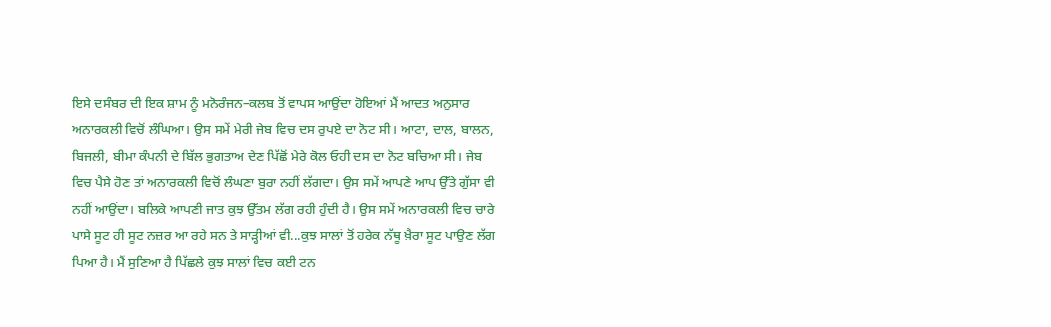ਇਸੇ ਦਸੰਬਰ ਦੀ ਇਕ ਸ਼ਾਮ ਨੂੰ ਮਨੋਰੰਜਨ–ਕਲਬ ਤੋਂ ਵਾਪਸ ਆਉਂਦਾ ਹੋਇਆਂ ਮੈਂ ਆਦਤ ਅਨੁਸਾਰ ਅਨਾਰਕਲੀ ਵਿਚੋਂ ਲੰਘਿਆ। ਉਸ ਸਮੇਂ ਮੇਰੀ ਜੇਬ ਵਿਚ ਦਸ ਰੁਪਏ ਦਾ ਨੋਟ ਸੀ। ਆਟਾ, ਦਾਲ, ਬਾਲਨ, ਬਿਜਲੀ, ਬੀਮਾ ਕੰਪਨੀ ਦੇ ਬਿੱਲ ਭੁਗਤਾਅ ਦੇਣ ਪਿੱਛੋਂ ਮੇਰੇ ਕੋਲ ਓਹੀ ਦਸ ਦਾ ਨੋਟ ਬਚਿਆ ਸੀ। ਜੇਬ ਵਿਚ ਪੈਸੇ ਹੋਣ ਤਾਂ ਅਨਾਰਕਲੀ ਵਿਚੋਂ ਲੰਘਣਾ ਬੁਰਾ ਨਹੀਂ ਲੱਗਦਾ। ਉਸ ਸਮੇਂ ਆਪਣੇ ਆਪ ਉੱਤੇ ਗੁੱਸਾ ਵੀ ਨਹੀਂ ਆਉਂਦਾ। ਬਲਿਕੇ ਆਪਣੀ ਜਾਤ ਕੁਝ ਉੱਤਮ ਲੱਗ ਰਹੀ ਹੁੰਦੀ ਹੈ। ਉਸ ਸਮੇਂ ਅਨਾਰਕਲੀ ਵਿਚ ਚਾਰੇ ਪਾਸੇ ਸੂਟ ਹੀ ਸੂਟ ਨਜ਼ਰ ਆ ਰਹੇ ਸਨ ਤੇ ਸਾੜ੍ਹੀਆਂ ਵੀ...ਕੁਝ ਸਾਲਾਂ ਤੋਂ ਹਰੇਕ ਨੱਥੂ ਖ਼ੈਰਾ ਸੂਟ ਪਾਉਣ ਲੱਗ ਪਿਆ ਹੈ। ਮੈਂ ਸੁਣਿਆ ਹੈ ਪਿੱਛਲੇ ਕੁਝ ਸਾਲਾਂ ਵਿਚ ਕਈ ਟਨ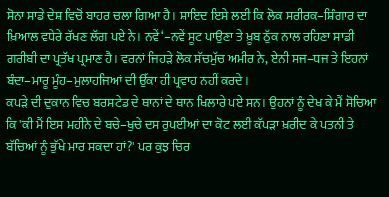ਸੋਨਾ ਸਾਡੇ ਦੇਸ਼ ਵਿਚੋਂ ਬਾਹਰ ਚਲਾ ਗਿਆ ਹੈ। ਸ਼ਾਇਦ ਇਸੇ ਲਈ ਕਿ ਲੋਕ ਸਰੀਰਕ–ਸ਼ਿੰਗਾਰ ਦਾ ਖ਼ਿਆਲ ਵਧੇਰੇ ਰੱਖਣ ਲੱਗ ਪਏ ਨੇ। ਨਵੇਂ‘–ਨਵੇਂ ਸੂਟ ਪਾਉਣਾ ਤੇ ਖ਼ੂਬ ਠੁੱਕ ਨਾਲ ਰਹਿਣਾ ਸਾਡੀ ਗਰੀਬੀ ਦਾ ਪ੍ਰਤੱਖ ਪ੍ਰਮਾਣ ਹੈ। ਵਰਨਾਂ ਜਿਹੜੇ ਲੋਕ ਸੱਚਮੁੱਚ ਅਮੀਰ ਨੇ, ਏਨੀ ਸਜ–ਧਜ ਤੇ ਇਹਨਾਂ ਬੰਦਾ–ਮਾਰੂ ਮੂੰਹ–ਮੁਲਾਹਜਿਆਂ ਦੀ ਉੱਕਾ ਹੀ ਪ੍ਰਵਾਹ ਨਹੀਂ ਕਰਦੇ।
ਕਪੜੇ ਦੀ ਦੁਕਾਨ ਵਿਚ ਬਰਸਟੇਡ ਦੇ ਥਾਨਾਂ ਦੇ ਥਾਨ ਖਿਲਾਰੇ ਪਏ ਸਨ। ਉਹਨਾਂ ਨੂੰ ਦੇਖ ਕੇ ਮੈਂ ਸੋਚਿਆ ਕਿ 'ਕੀ ਮੈਂ ਇਸ ਮਹੀਨੇ ਦੇ ਬਚੇ–ਖੁਚੇ ਦਸ ਰੁਪਈਆਂ ਦਾ ਕੋਟ ਲਈ ਕੱਪੜਾ ਖ਼ਰੀਦ ਕੇ ਪਤਨੀ ਤੇ ਬੱਚਿਆਂ ਨੂੰ ਭੁੱਖੇ ਮਾਰ ਸਕਦਾ ਹਾਂ?' ਪਰ ਕੁਝ ਚਿਰ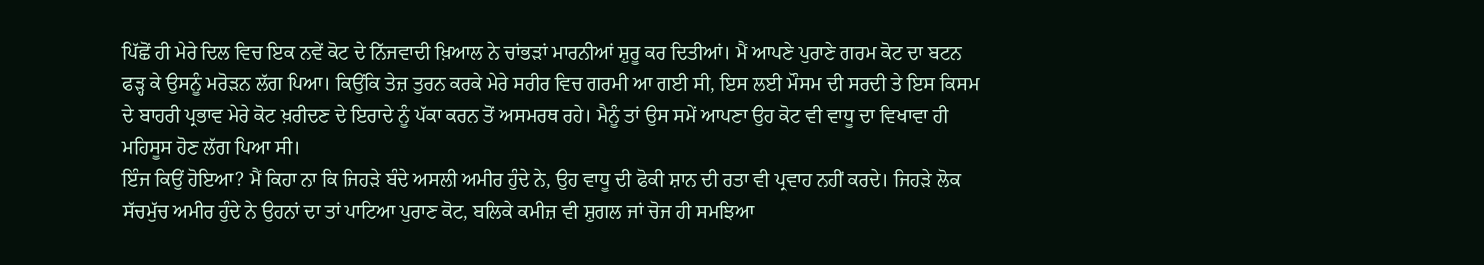ਪਿੱਛੋਂ ਹੀ ਮੇਰੇ ਦਿਲ ਵਿਚ ਇਕ ਨਵੇਂ ਕੋਟ ਦੇ ਨਿੱਜਵਾਦੀ ਖ਼ਿਆਲ ਨੇ ਚਾਂਭੜਾਂ ਮਾਰਨੀਆਂ ਸ਼ੁਰੂ ਕਰ ਦਿਤੀਆਂ। ਮੈਂ ਆਪਣੇ ਪੁਰਾਣੇ ਗਰਮ ਕੋਟ ਦਾ ਬਟਨ ਫੜ੍ਹ ਕੇ ਉਸਨੂੰ ਮਰੋੜਨ ਲੱਗ ਪਿਆ। ਕਿਉਂਕਿ ਤੇਜ਼ ਤੁਰਨ ਕਰਕੇ ਮੇਰੇ ਸਰੀਰ ਵਿਚ ਗਰਮੀ ਆ ਗਈ ਸੀ, ਇਸ ਲਈ ਮੌਸਮ ਦੀ ਸਰਦੀ ਤੇ ਇਸ ਕਿਸਮ ਦੇ ਬਾਹਰੀ ਪ੍ਰਭਾਵ ਮੇਰੇ ਕੋਟ ਖ਼ਰੀਦਣ ਦੇ ਇਰਾਦੇ ਨੂੰ ਪੱਕਾ ਕਰਨ ਤੋਂ ਅਸਮਰਥ ਰਹੇ। ਮੈਨੂੰ ਤਾਂ ਉਸ ਸਮੇਂ ਆਪਣਾ ਉਹ ਕੋਟ ਵੀ ਵਾਧੂ ਦਾ ਵਿਖਾਵਾ ਹੀ ਮਹਿਸੂਸ ਹੋਣ ਲੱਗ ਪਿਆ ਸੀ।
ਇੰਜ ਕਿਉਂ ਹੋਇਆ? ਮੈਂ ਕਿਹਾ ਨਾ ਕਿ ਜਿਹੜੇ ਬੰਦੇ ਅਸਲੀ ਅਮੀਰ ਹੁੰਦੇ ਨੇ, ਉਹ ਵਾਧੂ ਦੀ ਫੋਕੀ ਸ਼ਾਨ ਦੀ ਰਤਾ ਵੀ ਪ੍ਰਵਾਹ ਨਹੀਂ ਕਰਦੇ। ਜਿਹੜੇ ਲੋਕ ਸੱਚਮੁੱਚ ਅਮੀਰ ਹੁੰਦੇ ਨੇ ਉਹਨਾਂ ਦਾ ਤਾਂ ਪਾਟਿਆ ਪੁਰਾਣ ਕੋਟ, ਬਲਿਕੇ ਕਮੀਜ਼ ਵੀ ਸ਼ੁਗਲ ਜਾਂ ਚੋਜ ਹੀ ਸਮਝਿਆ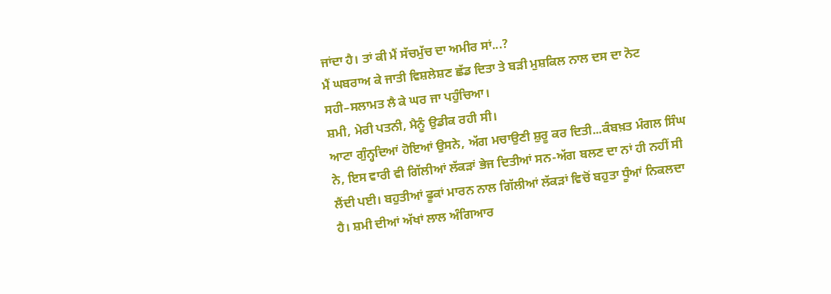ਜਾਂਦਾ ਹੈ। ਤਾਂ ਕੀ ਮੈਂ ਸੱਚਮੁੱਚ ਦਾ ਅਮੀਰ ਸਾਂ...?
ਮੈਂ ਘਬਰਾਅ ਕੇ ਜਾਤੀ ਵਿਸ਼ਲੇਸ਼ਣ ਛੱਡ ਦਿਤਾ ਤੇ ਬੜੀ ਮੁਸ਼ਕਿਲ ਨਾਲ ਦਸ ਦਾ ਨੋਟ ਸਹੀ–ਸਲਾਮਤ ਲੈ ਕੇ ਘਰ ਜਾ ਪਹੁੰਚਿਆ।
ਸ਼ਮੀ, ਮੇਰੀ ਪਤਨੀ, ਮੈਨੂੰ ਉਡੀਕ ਰਹੀ ਸੀ।
ਆਟਾ ਗੁੰਨ੍ਹਦਿਆਂ ਹੋਇਆਂ ਉਸਨੇ, ਅੱਗ ਮਚਾਉਣੀ ਸ਼ੁਰੂ ਕਰ ਦਿਤੀ...ਕੰਬਖ਼ਤ ਮੰਗਲ ਸਿੰਘ ਨੇ, ਇਸ ਵਾਰੀ ਵੀ ਗਿੱਲੀਆਂ ਲੱਕੜਾਂ ਭੇਜ ਦਿਤੀਆਂ ਸਨ-ਅੱਗ ਬਲਣ ਦਾ ਨਾਂ ਹੀ ਨਹੀਂ ਸੀ ਲੈਂਦੀ ਪਈ। ਬਹੁਤੀਆਂ ਫੂਕਾਂ ਮਾਰਨ ਨਾਲ ਗਿੱਲੀਆਂ ਲੱਕੜਾਂ ਵਿਚੋਂ ਬਹੁਤਾ ਧੂੰਆਂ ਨਿਕਲਦਾ ਹੈ। ਸ਼ਮੀ ਦੀਆਂ ਅੱਖਾਂ ਲਾਲ ਅੰਗਿਆਰ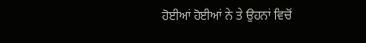ਹੋਈਆਂ ਹੋਈਆਂ ਨੇ ਤੇ ਉਹਨਾਂ ਵਿਚੋਂ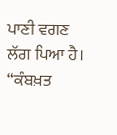ਪਾਣੀ ਵਗਣ ਲੱਗ ਪਿਆ ਹੈ।
“ਕੰਬਖ਼ਤ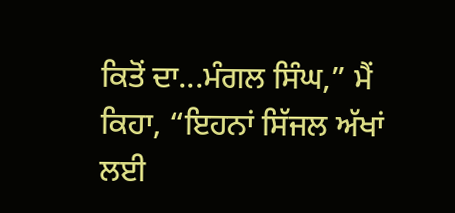ਕਿਤੋਂ ਦਾ...ਮੰਗਲ ਸਿੰਘ,” ਮੈਂ ਕਿਹਾ, “ਇਹਨਾਂ ਸਿੱਜਲ ਅੱਖਾਂ ਲਈ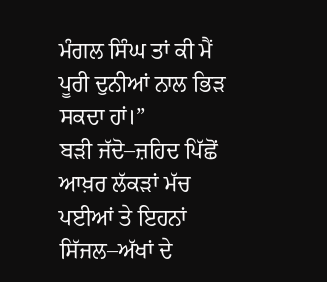ਮੰਗਲ ਸਿੰਘ ਤਾਂ ਕੀ ਮੈਂ ਪੂਰੀ ਦੁਨੀਆਂ ਨਾਲ ਭਿੜ ਸਕਦਾ ਹਾਂ।”
ਬੜੀ ਜੱਦੋ–ਜ਼ਹਿਦ ਪਿੱਛੋਂ ਆਖ਼ਰ ਲੱਕੜਾਂ ਮੱਚ ਪਈਆਂ ਤੇ ਇਹਨਾਂ ਸਿੱਜਲ–ਅੱਖਾਂ ਦੇ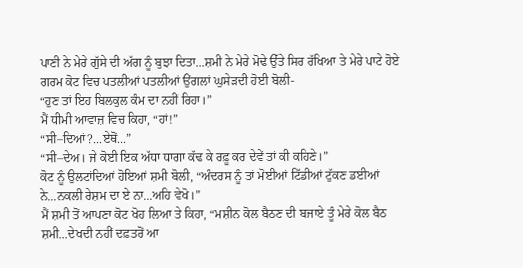ਪਾਣੀ ਨੇ ਮੇਰੇ ਗੁੱਸੇ ਦੀ ਅੱਗ ਨੂੰ ਬੁਝਾ ਦਿਤਾ...ਸ਼ਮੀ ਨੇ ਮੇਰੇ ਮੋਢੇ ਉੱਤੇ ਸਿਰ ਰੱਖਿਆ ਤੇ ਮੇਰੇ ਪਾਟੇ ਹੋਏ ਗਰਮ ਕੋਟ ਵਿਚ ਪਤਲੀਆਂ ਪਤਲੀਆਂ ਉਂਗਲਾਂ ਘੁਸੇੜਦੀ ਹੋਈ ਬੋਲੀ-
“ਹੁਣ ਤਾਂ ਇਹ ਬਿਲਕੁਲ ਕੰਮ ਦਾ ਨਹੀਂ ਰਿਹਾ।”
ਮੈਂ ਧੀਮੀ ਆਵਾਜ਼ ਵਿਚ ਕਿਹਾ, “ਹਾਂ!”
“ਸੀ–ਦਿਆਂ?...ਏਥੋਂ...”
“ਸੀ–ਦੇਅ। ਜੇ ਕੋਈ ਇਕ ਅੱਧਾ ਧਾਗਾ ਕੱਢ ਕੇ ਰਫ਼ੂ ਕਰ ਦੇਵੇਂ ਤਾਂ ਕੀ ਕਹਿਣੇ।”
ਕੋਟ ਨੂੰ ਉਲਟਾਂਦਿਆਂ ਹੋਇਆਂ ਸ਼ਮੀ ਬੋਲੀ, “ਅੰਦਰਸ ਨੂੰ ਤਾਂ ਮੋਈਆਂ ਟਿੱਡੀਆਂ ਟੁੱਕਣ ਡਈਆਂ ਨੇ...ਨਕਲੀ ਰੇਸ਼ਮ ਦਾ ਏ ਨਾ...ਅਹਿ ਵੇਖੋ।”
ਮੈਂ ਸ਼ਮੀ ਤੋਂ ਆਪਣਾ ਕੋਟ ਖੋਹ ਲਿਆ ਤੇ ਕਿਹਾ, “ਮਸ਼ੀਨ ਕੋਲ ਬੈਠਣ ਦੀ ਬਜਾਏ ਤੂੰ ਮੇਰੇ ਕੋਲ ਬੈਠ ਸ਼ਮੀ...ਦੇਖਦੀ ਨਹੀਂ ਦਫ਼ਤਰੋਂ ਆ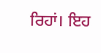ਰਿਹਾਂ। ਇਹ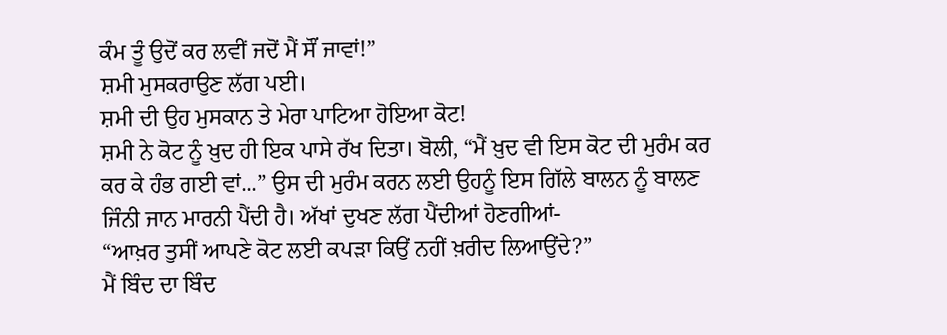ਕੰਮ ਤੂੰ ਉਦੋਂ ਕਰ ਲਵੀਂ ਜਦੋਂ ਮੈਂ ਸੌਂ ਜਾਵਾਂ!”
ਸ਼ਮੀ ਮੁਸਕਰਾਉਣ ਲੱਗ ਪਈ।
ਸ਼ਮੀ ਦੀ ਉਹ ਮੁਸਕਾਨ ਤੇ ਮੇਰਾ ਪਾਟਿਆ ਹੋਇਆ ਕੋਟ!
ਸ਼ਮੀ ਨੇ ਕੋਟ ਨੂੰ ਖ਼ੁਦ ਹੀ ਇਕ ਪਾਸੇ ਰੱਖ ਦਿਤਾ। ਬੋਲੀ, “ਮੈਂ ਖ਼ੁਦ ਵੀ ਇਸ ਕੋਟ ਦੀ ਮੁਰੰਮ ਕਰ ਕਰ ਕੇ ਹੰਭ ਗਈ ਵਾਂ...” ਉਸ ਦੀ ਮੁਰੰਮ ਕਰਨ ਲਈ ਉਹਨੂੰ ਇਸ ਗਿੱਲੇ ਬਾਲਨ ਨੂੰ ਬਾਲਣ ਜਿੰਨੀ ਜਾਨ ਮਾਰਨੀ ਪੈਂਦੀ ਹੈ। ਅੱਖਾਂ ਦੁਖਣ ਲੱਗ ਪੈਂਦੀਆਂ ਹੋਣਗੀਆਂ-
“ਆਖ਼ਰ ਤੁਸੀਂ ਆਪਣੇ ਕੋਟ ਲਈ ਕਪੜਾ ਕਿਉਂ ਨਹੀਂ ਖ਼ਰੀਦ ਲਿਆਉਂਦੇ?”
ਮੈਂ ਬਿੰਦ ਦਾ ਬਿੰਦ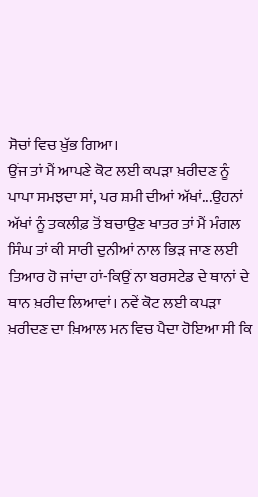ਸੋਚਾਂ ਵਿਚ ਖ਼ੁੱਭ ਗਿਆ।
ਉਂਜ ਤਾਂ ਮੈਂ ਆਪਣੇ ਕੋਟ ਲਈ ਕਪੜਾ ਖ਼ਰੀਦਣ ਨੂੰ ਪਾਪਾ ਸਮਝਦਾ ਸਾਂ, ਪਰ ਸ਼ਮੀ ਦੀਆਂ ਅੱਖਾਂ...ਉਹਨਾਂ ਅੱਖਾਂ ਨੂੰ ਤਕਲੀਫ਼ ਤੋਂ ਬਚਾਉਣ ਖਾਤਰ ਤਾਂ ਮੈਂ ਮੰਗਲ ਸਿੰਘ ਤਾਂ ਕੀ ਸਾਰੀ ਦੁਨੀਆਂ ਨਾਲ ਭਿੜ ਜਾਣ ਲਈ ਤਿਆਰ ਹੋ ਜਾਂਦਾ ਹਾਂ-ਕਿਉਂ ਨਾ ਬਰਸਟੇਡ ਦੇ ਥਾਨਾਂ ਦੇ ਥਾਨ ਖ਼ਰੀਦ ਲਿਆਵਾਂ। ਨਵੇਂ ਕੋਟ ਲਈ ਕਪੜਾ ਖ਼ਰੀਦਣ ਦਾ ਖ਼ਿਆਲ ਮਨ ਵਿਚ ਪੈਦਾ ਹੋਇਆ ਸੀ ਕਿ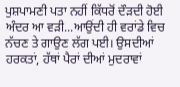ਪੁਸ਼ਪਾਮਣੀ ਪਤਾ ਨਹੀਂ ਕਿੱਧਰੋਂ ਦੌੜਦੀ ਹੋਈ ਅੰਦਰ ਆ ਵੜੀ...ਆਉਂਦੀ ਹੀ ਵਰਾਂਡੇ ਵਿਚ ਨੱਚਣ ਤੇ ਗਾਉਣ ਲੱਗ ਪਈ। ਉਸਦੀਆਂ ਹਰਕਤਾਂ, ਹੱਥਾਂ ਪੈਰਾਂ ਦੀਆਂ ਮੁਦਰਾਵਾਂ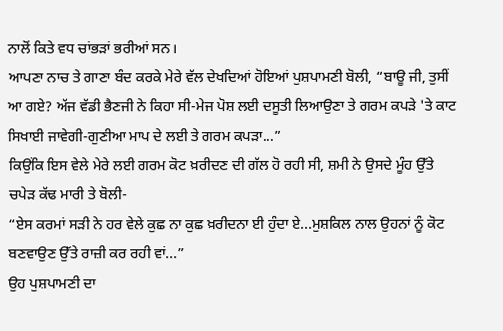ਨਾਲੋਂ ਕਿਤੇ ਵਧ ਚਾਂਭੜਾਂ ਭਰੀਆਂ ਸਨ।
ਆਪਣਾ ਨਾਚ ਤੇ ਗਾਣਾ ਬੰਦ ਕਰਕੇ ਮੇਰੇ ਵੱਲ ਦੇਖਦਿਆਂ ਹੋਇਆਂ ਪੁਸ਼ਪਾਮਣੀ ਬੋਲੀ, “ਬਾਊ ਜੀ, ਤੁਸੀਂ ਆ ਗਏ? ਅੱਜ ਵੱਡੀ ਭੈਣਜੀ ਨੇ ਕਿਹਾ ਸੀ-ਮੇਜ ਪੋਸ਼ ਲਈ ਦਸੂਤੀ ਲਿਆਉਣਾ ਤੇ ਗਰਮ ਕਪੜੇ 'ਤੇ ਕਾਟ ਸਿਖਾਈ ਜਾਵੇਗੀ-ਗੁਣੀਆ ਮਾਪ ਦੇ ਲਈ ਤੇ ਗਰਮ ਕਪੜਾ...”
ਕਿਉਂਕਿ ਇਸ ਵੇਲੇ ਮੇਰੇ ਲਈ ਗਰਮ ਕੋਟ ਖ਼ਰੀਦਣ ਦੀ ਗੱਲ ਹੋ ਰਹੀ ਸੀ, ਸ਼ਮੀ ਨੇ ਉਸਦੇ ਮੂੰਹ ਉੱਤੇ ਚਪੇੜ ਕੱਢ ਮਾਰੀ ਤੇ ਬੋਲੀ-
“ਏਸ ਕਰਮਾਂ ਸੜੀ ਨੇ ਹਰ ਵੇਲੇ ਕੁਛ ਨਾ ਕੁਛ ਖ਼ਰੀਦਨਾ ਈ ਹੁੰਦਾ ਏ...ਮੁਸ਼ਕਿਲ ਨਾਲ ਉਹਨਾਂ ਨੂੰ ਕੋਟ ਬਣਵਾਉਣ ਉੱਤੇ ਰਾਜ਼ੀ ਕਰ ਰਹੀ ਵਾਂ...”
ਉਹ ਪੁਸ਼ਪਾਮਣੀ ਦਾ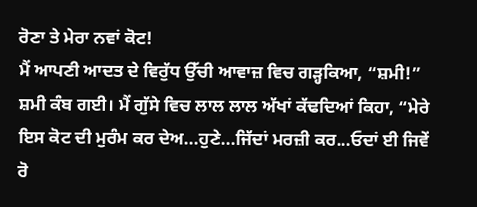ਰੋਣਾ ਤੇ ਮੇਰਾ ਨਵਾਂ ਕੋਟ!
ਮੈਂ ਆਪਣੀ ਆਦਤ ਦੇ ਵਿਰੁੱਧ ਉੱਚੀ ਆਵਾਜ਼ ਵਿਚ ਗੜ੍ਹਕਿਆ, “ਸ਼ਮੀ!”
ਸ਼ਮੀ ਕੰਬ ਗਈ। ਮੈਂ ਗੁੱਸੇ ਵਿਚ ਲਾਲ ਲਾਲ ਅੱਖਾਂ ਕੱਢਦਿਆਂ ਕਿਹਾ, “ਮੇਰੇ ਇਸ ਕੋਟ ਦੀ ਮੁਰੰਮ ਕਰ ਦੇਅ...ਹੁਣੇ...ਜਿੱਦਾਂ ਮਰਜ਼ੀ ਕਰ...ਓਦਾਂ ਈ ਜਿਵੇਂ ਰੋ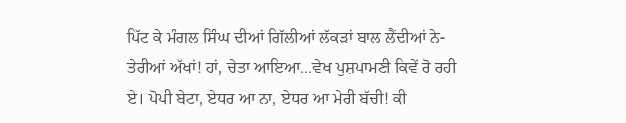ਪਿੱਟ ਕੇ ਮੰਗਲ ਸਿੰਘ ਦੀਆਂ ਗਿੱਲੀਆਂ ਲੱਕੜਾਂ ਬਾਲ ਲੈਂਦੀਆਂ ਨੇ-ਤੇਰੀਆਂ ਅੱਖਾਂ! ਹਾਂ, ਚੇਤਾ ਆਇਆ...ਵੇਖ ਪੁਸ਼ਪਾਮਣੀ ਕਿਵੇਂ ਰੋ ਰਹੀ ਏ। ਪੋਪੀ ਬੇਟਾ, ਏਧਰ ਆ ਨਾ, ਏਧਰ ਆ ਮੇਰੀ ਬੱਚੀ! ਕੀ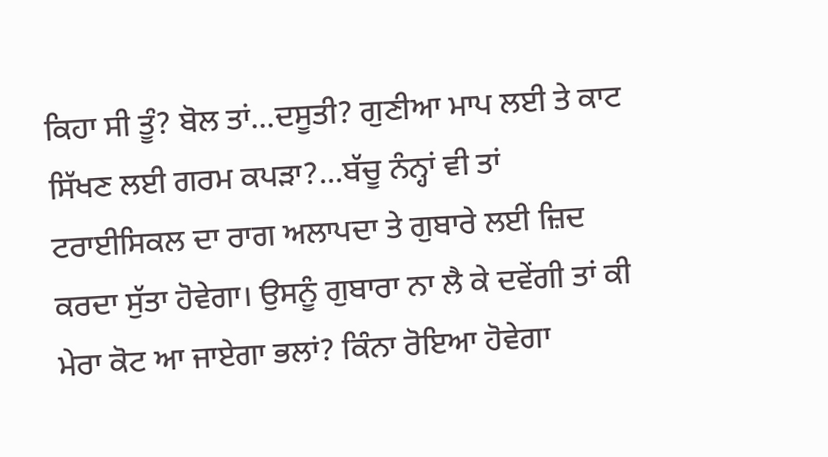ਕਿਹਾ ਸੀ ਤੂੰ? ਬੋਲ ਤਾਂ...ਦਸੂਤੀ? ਗੁਣੀਆ ਮਾਪ ਲਈ ਤੇ ਕਾਟ ਸਿੱਖਣ ਲਈ ਗਰਮ ਕਪੜਾ?...ਬੱਚੂ ਨੰਨ੍ਹਾਂ ਵੀ ਤਾਂ ਟਰਾਈਸਿਕਲ ਦਾ ਰਾਗ ਅਲਾਪਦਾ ਤੇ ਗੁਬਾਰੇ ਲਈ ਜ਼ਿਦ ਕਰਦਾ ਸੁੱਤਾ ਹੋਵੇਗਾ। ਉਸਨੂੰ ਗੁਬਾਰਾ ਨਾ ਲੈ ਕੇ ਦਵੇਂਗੀ ਤਾਂ ਕੀ ਮੇਰਾ ਕੋਟ ਆ ਜਾਏਗਾ ਭਲਾਂ? ਕਿੰਨਾ ਰੋਇਆ ਹੋਵੇਗਾ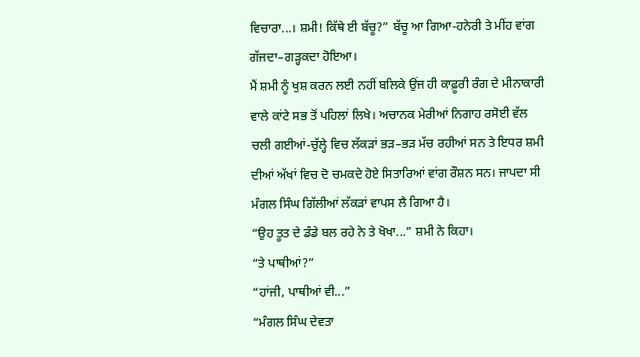ਵਿਚਾਰਾ...। ਸ਼ਮੀ! ਕਿੱਥੇ ਈ ਬੱਚੂ?” ਬੱਚੂ ਆ ਗਿਆ-ਹਨੇਰੀ ਤੇ ਮੀਂਹ ਵਾਂਗ ਗੱਜਦਾ–ਗੜ੍ਹਕਦਾ ਹੋਇਆ।
ਮੈਂ ਸ਼ਮੀ ਨੂੰ ਖੁਸ਼ ਕਰਨ ਲਈ ਨਹੀਂ ਬਲਿਕੇ ਉਂਜ ਹੀ ਕਾਫ਼ੂਰੀ ਰੰਗ ਦੇ ਮੀਨਾਕਾਰੀ ਵਾਲੇ ਕਾਂਟੇ ਸਭ ਤੋਂ ਪਹਿਲਾਂ ਲਿਖੇ। ਅਚਾਨਕ ਮੇਰੀਆਂ ਨਿਗਾਹ ਰਸੋਈ ਵੱਲ ਚਲੀ ਗਈਆਂ-ਚੁੱਲ੍ਹੇ ਵਿਚ ਲੱਕੜਾਂ ਭੜ–ਭੜ ਮੱਚ ਰਹੀਆਂ ਸਨ ਤੇ ਇਧਰ ਸ਼ਮੀ ਦੀਆਂ ਅੱਖਾਂ ਵਿਚ ਦੋ ਚਮਕਦੇ ਹੋਏ ਸਿਤਾਰਿਆਂ ਵਾਂਗ ਰੌਸ਼ਨ ਸਨ। ਜਾਪਦਾ ਸੀ ਮੰਗਲ ਸਿੰਘ ਗਿੱਲੀਆਂ ਲੱਕੜਾਂ ਵਾਪਸ ਲੈ ਗਿਆ ਹੈ।
“ਉਹ ਤੂਤ ਦੇ ਡੰਡੇ ਬਲ ਰਹੇ ਨੇ ਤੇ ਖੋਖਾ...” ਸ਼ਮੀ ਨੇ ਕਿਹਾ।
“ਤੇ ਪਾਥੀਆਂ?”
“ਹਾਂਜੀ, ਪਾਥੀਆਂ ਵੀ...”
“ਮੰਗਲ ਸਿੰਘ ਦੇਵਤਾ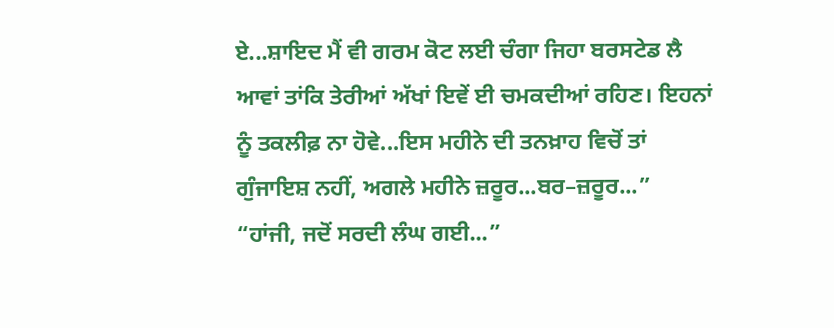ਏ...ਸ਼ਾਇਦ ਮੈਂ ਵੀ ਗਰਮ ਕੋਟ ਲਈ ਚੰਗਾ ਜਿਹਾ ਬਰਸਟੇਡ ਲੈ ਆਵਾਂ ਤਾਂਕਿ ਤੇਰੀਆਂ ਅੱਖਾਂ ਇਵੇਂ ਈ ਚਮਕਦੀਆਂ ਰਹਿਣ। ਇਹਨਾਂ ਨੂੰ ਤਕਲੀਫ਼ ਨਾ ਹੋਵੇ...ਇਸ ਮਹੀਨੇ ਦੀ ਤਨਖ਼ਾਹ ਵਿਚੋਂ ਤਾਂ ਗੁੰਜਾਇਸ਼ ਨਹੀਂ, ਅਗਲੇ ਮਹੀਨੇ ਜ਼ਰੂਰ...ਬਰ–ਜ਼ਰੂਰ...”
“ਹਾਂਜੀ, ਜਦੋਂ ਸਰਦੀ ਲੰਘ ਗਈ...”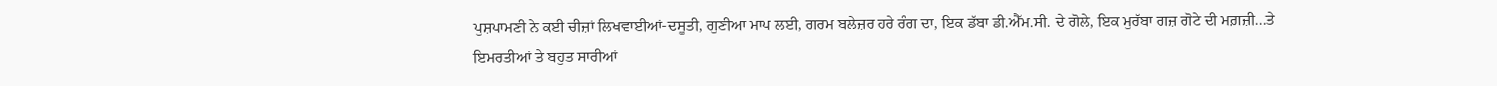ਪੁਸ਼ਪਾਮਣੀ ਨੇ ਕਈ ਚੀਜ਼ਾਂ ਲਿਖਵਾਈਆਂ-ਦਸੂਤੀ, ਗੁਣੀਆ ਮਾਪ ਲਈ, ਗਰਮ ਬਲੇਜ਼ਰ ਹਰੇ ਰੰਗ ਦਾ, ਇਕ ਡੱਬਾ ਡੀ.ਐੱਮ.ਸੀ. ਦੇ ਗੋਲੇ, ਇਕ ਮੁਰੱਬਾ ਗਜ਼ ਗੋਟੇ ਦੀ ਮਗ਼ਜ਼ੀ...ਤੇ ਇਮਰਤੀਆਂ ਤੇ ਬਹੁਤ ਸਾਰੀਆਂ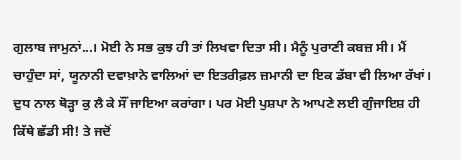ਗੁਲਾਬ ਜਾਮੁਨਾਂ...। ਮੋਈ ਨੇ ਸਭ ਕੁਝ ਹੀ ਤਾਂ ਲਿਖਵਾ ਦਿਤਾ ਸੀ। ਮੈਨੂੰ ਪੁਰਾਣੀ ਕਬਜ਼ ਸੀ। ਮੈਂ ਚਾਹੁੰਦਾ ਸਾਂ, ਯੂਨਾਨੀ ਦਵਾਖ਼ਾਨੇ ਵਾਲਿਆਂ ਦਾ ਇਤਰੀਫ਼ਲ ਜ਼ਮਾਨੀ ਦਾ ਇਕ ਡੱਬਾ ਵੀ ਲਿਆ ਰੱਖਾਂ। ਦੁਧ ਨਾਲ ਥੋੜ੍ਹਾ ਕੁ ਲੈ ਕੇ ਸੌਂ ਜਾਇਆ ਕਰਾਂਗਾ। ਪਰ ਮੋਈ ਪੁਸ਼ਪਾ ਨੇ ਆਪਣੇ ਲਈ ਗੁੰਜਾਇਸ਼ ਹੀ ਕਿੱਥੇ ਛੱਡੀ ਸੀ! ਤੇ ਜਦੋਂ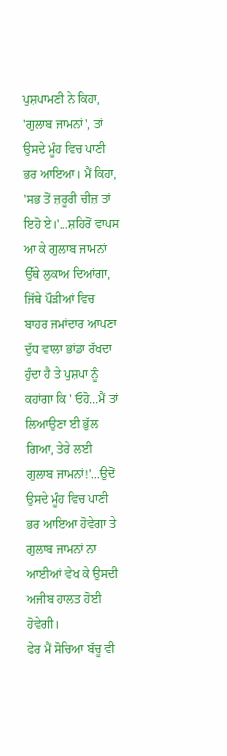ਪੁਸ਼ਪਾਮਣੀ ਨੇ ਕਿਹਾ, 'ਗੁਲਾਬ ਜਾਮਨਾਂ', ਤਾਂ ਉਸਦੇ ਮੂੰਹ ਵਿਚ ਪਾਣੀ ਭਰ ਆਇਆ। ਮੈਂ ਕਿਹਾ, 'ਸਭ ਤੋਂ ਜ਼ਰੂਰੀ ਚੀਜ਼ ਤਾਂ ਇਹੋ ਏ।'...ਸ਼ਹਿਰੋਂ ਵਾਪਸ ਆ ਕੇ ਗੁਲਾਬ ਜਾਮਨਾਂ ਉੱਥੇ ਲੁਕਾਅ ਦਿਆਂਗਾ, ਜਿੱਥੇ ਪੌੜੀਆਂ ਵਿਚ ਬਾਹਰ ਜਮਾਂਦਾਰ ਆਪਣਾ ਦੁੱਧ ਵਾਲਾ ਭਾਂਡਾ ਰੱਖਦਾ ਹੁੰਦਾ ਹੈ ਤੇ ਪੁਸ਼ਪਾ ਨੂੰ ਕਹਾਂਗਾ ਕਿ ' ਓਹੋ...ਮੈਂ ਤਾਂ ਲਿਆਉਣਾ ਈ ਭੁੱਲ ਗਿਆ, ਤੇਰੇ ਲਈ ਗੁਲਾਬ ਜਾਮਨਾਂ!'...ਉਦੋਂ ਉਸਦੇ ਮੂੰਹ ਵਿਚ ਪਾਣੀ ਭਰ ਆਇਆ ਹੋਵੇਗਾ ਤੇ ਗੁਲਾਬ ਜਾਮਨਾਂ ਨਾ ਆਈਆਂ ਵੇਖ ਕੇ ਉਸਦੀ ਅਜੀਬ ਹਾਲਤ ਹੋਈ ਹੋਵੇਗੀ।
ਫੇਰ ਮੈਂ ਸੋਚਿਆ ਬੱਚੂ ਵੀ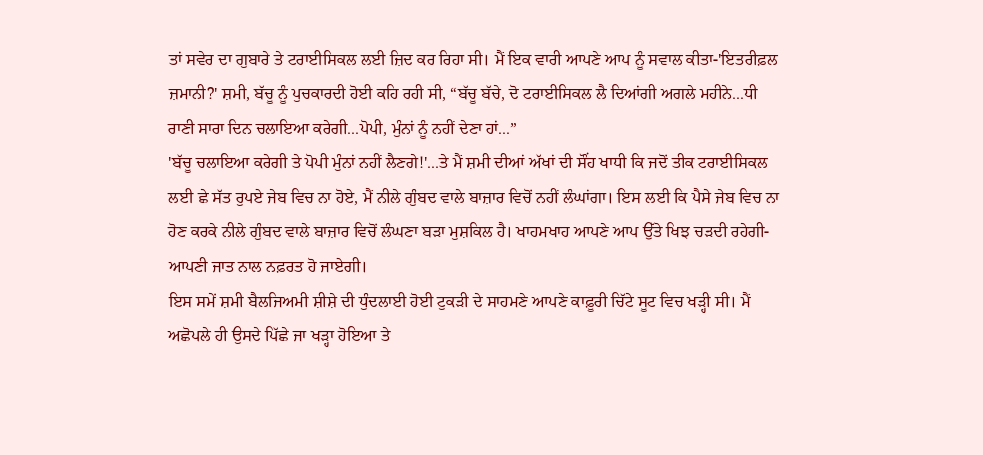ਤਾਂ ਸਵੇਰ ਦਾ ਗੁਬਾਰੇ ਤੇ ਟਰਾਈਸਿਕਲ ਲਈ ਜ਼ਿਦ ਕਰ ਰਿਹਾ ਸੀ। ਮੈਂ ਇਕ ਵਾਰੀ ਆਪਣੇ ਆਪ ਨੂੰ ਸਵਾਲ ਕੀਤਾ-'ਇਤਰੀਫ਼ਲ ਜ਼ਮਾਨੀ?' ਸ਼ਮੀ, ਬੱਚੂ ਨੂੰ ਪੁਚਕਾਰਦੀ ਹੋਈ ਕਹਿ ਰਹੀ ਸੀ, “ਬੱਚੂ ਬੱਚੇ, ਦੋ ਟਰਾਈਸਿਕਲ ਲੈ ਦਿਆਂਗੀ ਅਗਲੇ ਮਹੀਨੇ...ਧੀ ਰਾਣੀ ਸਾਰਾ ਦਿਨ ਚਲਾਇਆ ਕਰੇਗੀ...ਪੋਪੀ, ਮੁੰਨਾਂ ਨੂੰ ਨਹੀਂ ਦੇਣਾ ਹਾਂ...”
'ਬੱਚੂ ਚਲਾਇਆ ਕਰੇਗੀ ਤੇ ਪੋਪੀ ਮੁੰਨਾਂ ਨਹੀਂ ਲੈਣਗੇ!'...ਤੇ ਮੈਂ ਸ਼ਮੀ ਦੀਆਂ ਅੱਖਾਂ ਦੀ ਸੌਂਹ ਖਾਧੀ ਕਿ ਜਦੋਂ ਤੀਕ ਟਰਾਈਸਿਕਲ ਲਈ ਛੇ ਸੱਤ ਰੁਪਏ ਜੇਬ ਵਿਚ ਨਾ ਹੋਏ, ਮੈਂ ਨੀਲੇ ਗੁੰਬਦ ਵਾਲੇ ਬਾਜ਼ਾਰ ਵਿਚੋਂ ਨਹੀਂ ਲੰਘਾਂਗਾ। ਇਸ ਲਈ ਕਿ ਪੈਸੇ ਜੇਬ ਵਿਚ ਨਾ ਹੋਣ ਕਰਕੇ ਨੀਲੇ ਗੁੰਬਦ ਵਾਲੇ ਬਾਜ਼ਾਰ ਵਿਚੋਂ ਲੰਘਣਾ ਬੜਾ ਮੁਸ਼ਕਿਲ ਹੈ। ਖਾਹਮਖਾਹ ਆਪਣੇ ਆਪ ਉੱਤੇ ਖਿਝ ਚੜਦੀ ਰਹੇਗੀ-ਆਪਣੀ ਜਾਤ ਨਾਲ ਨਫ਼ਰਤ ਹੋ ਜਾਏਗੀ।
ਇਸ ਸਮੇਂ ਸ਼ਮੀ ਬੈਲਜਿਅਮੀ ਸ਼ੀਸ਼ੇ ਦੀ ਧੁੰਦਲਾਈ ਹੋਈ ਟੁਕੜੀ ਦੇ ਸਾਹਮਣੇ ਆਪਣੇ ਕਾਫ਼ੂਰੀ ਚਿੱਟੇ ਸੂਟ ਵਿਚ ਖੜ੍ਹੀ ਸੀ। ਮੈਂ ਅਛੋਪਲੇ ਹੀ ਉਸਦੇ ਪਿੱਛੇ ਜਾ ਖੜ੍ਹਾ ਹੋਇਆ ਤੇ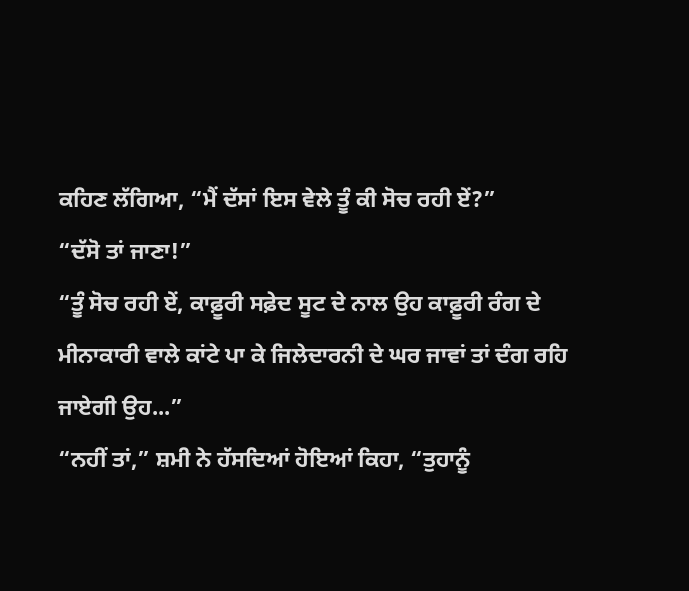ਕਹਿਣ ਲੱਗਿਆ, “ਮੈਂ ਦੱਸਾਂ ਇਸ ਵੇਲੇ ਤੂੰ ਕੀ ਸੋਚ ਰਹੀ ਏਂ?”
“ਦੱਸੋ ਤਾਂ ਜਾਣਾ!”
“ਤੂੰ ਸੋਚ ਰਹੀ ਏਂ, ਕਾਫ਼ੂਰੀ ਸਫ਼ੇਦ ਸੂਟ ਦੇ ਨਾਲ ਉਹ ਕਾਫ਼ੂਰੀ ਰੰਗ ਦੇ ਮੀਨਾਕਾਰੀ ਵਾਲੇ ਕਾਂਟੇ ਪਾ ਕੇ ਜਿਲੇਦਾਰਨੀ ਦੇ ਘਰ ਜਾਵਾਂ ਤਾਂ ਦੰਗ ਰਹਿ ਜਾਏਗੀ ਉਹ...”
“ਨਹੀਂ ਤਾਂ,” ਸ਼ਮੀ ਨੇ ਹੱਸਦਿਆਂ ਹੋਇਆਂ ਕਿਹਾ, “ਤੁਹਾਨੂੰ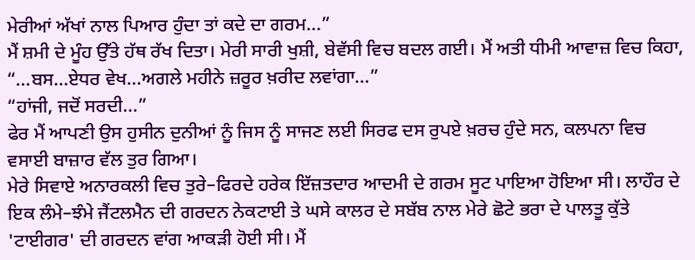ਮੇਰੀਆਂ ਅੱਖਾਂ ਨਾਲ ਪਿਆਰ ਹੁੰਦਾ ਤਾਂ ਕਦੇ ਦਾ ਗਰਮ...”
ਮੈਂ ਸ਼ਮੀ ਦੇ ਮੂੰਹ ਉੱਤੇ ਹੱਥ ਰੱਖ ਦਿਤਾ। ਮੇਰੀ ਸਾਰੀ ਖੁਸ਼ੀ, ਬੇਵੱਸੀ ਵਿਚ ਬਦਲ ਗਈ। ਮੈਂ ਅਤੀ ਧੀਮੀ ਆਵਾਜ਼ ਵਿਚ ਕਿਹਾ, “...ਬਸ...ਏਧਰ ਵੇਖ...ਅਗਲੇ ਮਹੀਨੇ ਜ਼ਰੂਰ ਖ਼ਰੀਦ ਲਵਾਂਗਾ...”
“ਹਾਂਜੀ, ਜਦੋਂ ਸਰਦੀ...”
ਫੇਰ ਮੈਂ ਆਪਣੀ ਉਸ ਹੁਸੀਨ ਦੁਨੀਆਂ ਨੂੰ ਜਿਸ ਨੂੰ ਸਾਜਣ ਲਈ ਸਿਰਫ ਦਸ ਰੁਪਏ ਖ਼ਰਚ ਹੁੰਦੇ ਸਨ, ਕਲਪਨਾ ਵਿਚ ਵਸਾਈ ਬਾਜ਼ਾਰ ਵੱਲ ਤੁਰ ਗਿਆ।
ਮੇਰੇ ਸਿਵਾਏ ਅਨਾਰਕਲੀ ਵਿਚ ਤੁਰੇ–ਫਿਰਦੇ ਹਰੇਕ ਇੱਜ਼ਤਦਾਰ ਆਦਮੀ ਦੇ ਗਰਮ ਸੂਟ ਪਾਇਆ ਹੋਇਆ ਸੀ। ਲਾਹੌਰ ਦੇ ਇਕ ਲੰਮੇ–ਝੰਮੇ ਜੈਂਟਲਮੈਨ ਦੀ ਗਰਦਨ ਨੇਕਟਾਈ ਤੇ ਘਸੇ ਕਾਲਰ ਦੇ ਸਬੱਬ ਨਾਲ ਮੇਰੇ ਛੋਟੇ ਭਰਾ ਦੇ ਪਾਲਤੂ ਕੁੱਤੇ 'ਟਾਈਗਰ' ਦੀ ਗਰਦਨ ਵਾਂਗ ਆਕੜੀ ਹੋਈ ਸੀ। ਮੈਂ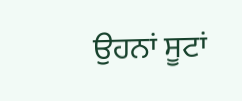ਉਹਨਾਂ ਸੂਟਾਂ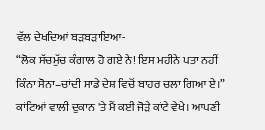ਵੱਲ ਦੇਖਦਿਆਂ ਬੜਬੜਾਇਆ-
“ਲੋਕ ਸੱਚਮੁੱਚ ਕੰਗਾਲ ਹੋ ਗਏ ਨੇ! ਇਸ ਮਹੀਨੇ ਪਤਾ ਨਹੀਂ ਕਿੰਨਾ ਸੋਨਾ–ਚਾਂਦੀ ਸਾਡੇ ਦੇਸ਼ ਵਿਚੋਂ ਬਾਹਰ ਚਲਾ ਗਿਆ ਏ।” ਕਾਂਟਿਆਂ ਵਾਲੀ ਦੁਕਾਨ 'ਤੇ ਮੈਂ ਕਈ ਜੋੜੇ ਕਾਂਟੇ ਵੇਖੇ। ਆਪਣੀ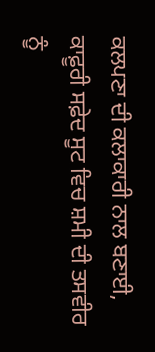ਕਲਪਣਾ ਦੀ ਕਲਾਕਾਰੀ ਨਾਲ ਬਣਾਈ, ਕਾਫ਼ੂਰੀ ਸਫ਼ੇਦ ਸੂਟ ਵਿਚ ਸ਼ਮੀ ਦੀ ਤਸਵੀਰ ਨੂੰ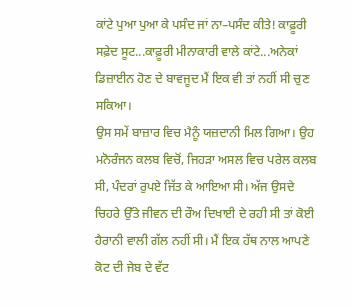ਕਾਂਟੇ ਪੁਆ ਪੁਆ ਕੇ ਪਸੰਦ ਜਾਂ ਨਾ–ਪਸੰਦ ਕੀਤੇ! ਕਾਫ਼ੂਰੀ ਸਫ਼ੇਦ ਸੂਟ...ਕਾਫ਼ੂਰੀ ਮੀਨਾਕਾਰੀ ਵਾਲੇ ਕਾਂਟੇ...ਅਨੇਕਾਂ ਡਿਜ਼ਾਈਨ ਹੋਣ ਦੇ ਬਾਵਜੂਦ ਮੈਂ ਇਕ ਵੀ ਤਾਂ ਨਹੀਂ ਸੀ ਚੁਣ ਸਕਿਆ।
ਉਸ ਸਮੇਂ ਬਾਜ਼ਾਰ ਵਿਚ ਮੈਨੂੰ ਯਜ਼ਦਾਨੀ ਮਿਲ ਗਿਆ। ਉਹ ਮਨੋਰੰਜਨ ਕਲਬ ਵਿਚੋਂ, ਜਿਹੜਾ ਅਸਲ ਵਿਚ ਪਰੇਲ ਕਲਬ ਸੀ, ਪੰਦਰਾਂ ਰੁਪਏ ਜਿੱਤ ਕੇ ਆਇਆ ਸੀ। ਅੱਜ ਉਸਦੇ ਚਿਹਰੇ ਉੱਤੇ ਜੀਵਨ ਦੀ ਰੌਅ ਦਿਖਾਈ ਦੇ ਰਹੀ ਸੀ ਤਾਂ ਕੋਈ ਹੈਰਾਨੀ ਵਾਲੀ ਗੱਲ ਨਹੀਂ ਸੀ। ਮੈਂ ਇਕ ਹੱਥ ਨਾਲ ਆਪਣੇ ਕੋਟ ਦੀ ਜੇਬ ਦੇ ਵੱਟ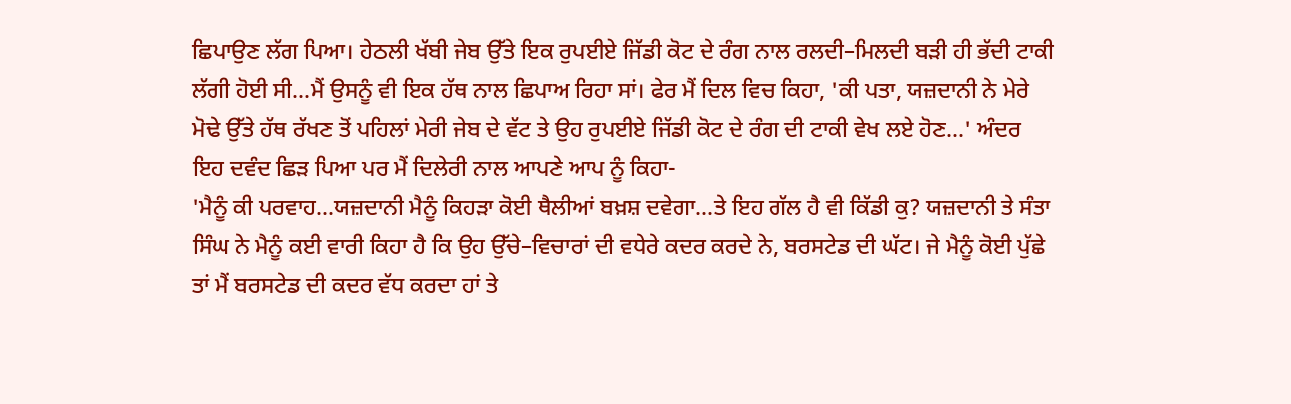ਛਿਪਾਉਣ ਲੱਗ ਪਿਆ। ਹੇਠਲੀ ਖੱਬੀ ਜੇਬ ਉੱਤੇ ਇਕ ਰੁਪਈਏ ਜਿੱਡੀ ਕੋਟ ਦੇ ਰੰਗ ਨਾਲ ਰਲਦੀ–ਮਿਲਦੀ ਬੜੀ ਹੀ ਭੱਦੀ ਟਾਕੀ ਲੱਗੀ ਹੋਈ ਸੀ...ਮੈਂ ਉਸਨੂੰ ਵੀ ਇਕ ਹੱਥ ਨਾਲ ਛਿਪਾਅ ਰਿਹਾ ਸਾਂ। ਫੇਰ ਮੈਂ ਦਿਲ ਵਿਚ ਕਿਹਾ, 'ਕੀ ਪਤਾ, ਯਜ਼ਦਾਨੀ ਨੇ ਮੇਰੇ ਮੋਢੇ ਉੱਤੇ ਹੱਥ ਰੱਖਣ ਤੋਂ ਪਹਿਲਾਂ ਮੇਰੀ ਜੇਬ ਦੇ ਵੱਟ ਤੇ ਉਹ ਰੁਪਈਏ ਜਿੱਡੀ ਕੋਟ ਦੇ ਰੰਗ ਦੀ ਟਾਕੀ ਵੇਖ ਲਏ ਹੋਣ...' ਅੰਦਰ ਇਹ ਦਵੰਦ ਛਿੜ ਪਿਆ ਪਰ ਮੈਂ ਦਿਲੇਰੀ ਨਾਲ ਆਪਣੇ ਆਪ ਨੂੰ ਕਿਹਾ-
'ਮੈਨੂੰ ਕੀ ਪਰਵਾਹ...ਯਜ਼ਦਾਨੀ ਮੈਨੂੰ ਕਿਹੜਾ ਕੋਈ ਥੈਲੀਆਂ ਬਖ਼ਸ਼ ਦਵੇਗਾ...ਤੇ ਇਹ ਗੱਲ ਹੈ ਵੀ ਕਿੱਡੀ ਕੁ? ਯਜ਼ਦਾਨੀ ਤੇ ਸੰਤਾ ਸਿੰਘ ਨੇ ਮੈਨੂੰ ਕਈ ਵਾਰੀ ਕਿਹਾ ਹੈ ਕਿ ਉਹ ਉੱਚੇ–ਵਿਚਾਰਾਂ ਦੀ ਵਧੇਰੇ ਕਦਰ ਕਰਦੇ ਨੇ, ਬਰਸਟੇਡ ਦੀ ਘੱਟ। ਜੇ ਮੈਨੂੰ ਕੋਈ ਪੁੱਛੇ ਤਾਂ ਮੈਂ ਬਰਸਟੇਡ ਦੀ ਕਦਰ ਵੱਧ ਕਰਦਾ ਹਾਂ ਤੇ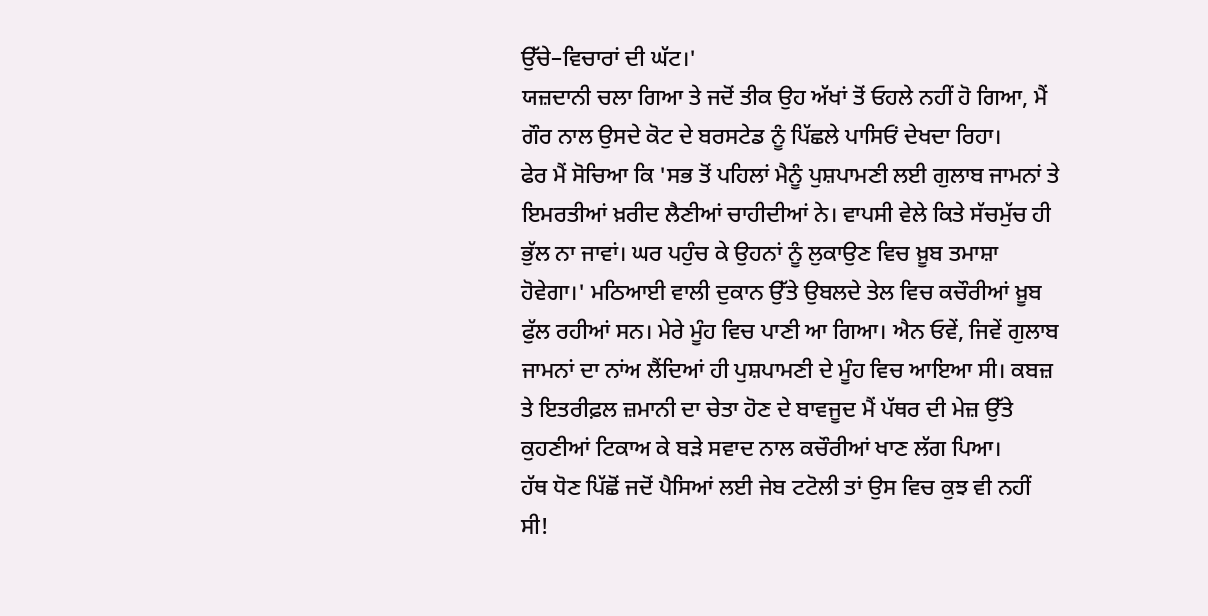ਉੱਚੇ–ਵਿਚਾਰਾਂ ਦੀ ਘੱਟ।'
ਯਜ਼ਦਾਨੀ ਚਲਾ ਗਿਆ ਤੇ ਜਦੋਂ ਤੀਕ ਉਹ ਅੱਖਾਂ ਤੋਂ ਓਹਲੇ ਨਹੀਂ ਹੋ ਗਿਆ, ਮੈਂ ਗੌਰ ਨਾਲ ਉਸਦੇ ਕੋਟ ਦੇ ਬਰਸਟੇਡ ਨੂੰ ਪਿੱਛਲੇ ਪਾਸਿਓਂ ਦੇਖਦਾ ਰਿਹਾ।
ਫੇਰ ਮੈਂ ਸੋਚਿਆ ਕਿ 'ਸਭ ਤੋਂ ਪਹਿਲਾਂ ਮੈਨੂੰ ਪੁਸ਼ਪਾਮਣੀ ਲਈ ਗੁਲਾਬ ਜਾਮਨਾਂ ਤੇ ਇਮਰਤੀਆਂ ਖ਼ਰੀਦ ਲੈਣੀਆਂ ਚਾਹੀਦੀਆਂ ਨੇ। ਵਾਪਸੀ ਵੇਲੇ ਕਿਤੇ ਸੱਚਮੁੱਚ ਹੀ ਭੁੱਲ ਨਾ ਜਾਵਾਂ। ਘਰ ਪਹੁੰਚ ਕੇ ਉਹਨਾਂ ਨੂੰ ਲੁਕਾਉਣ ਵਿਚ ਖ਼ੂਬ ਤਮਾਸ਼ਾ ਹੋਵੇਗਾ।' ਮਠਿਆਈ ਵਾਲੀ ਦੁਕਾਨ ਉੱਤੇ ਉਬਲਦੇ ਤੇਲ ਵਿਚ ਕਚੌਰੀਆਂ ਖ਼ੂਬ ਫੁੱਲ ਰਹੀਆਂ ਸਨ। ਮੇਰੇ ਮੂੰਹ ਵਿਚ ਪਾਣੀ ਆ ਗਿਆ। ਐਨ ਓਵੇਂ, ਜਿਵੇਂ ਗੁਲਾਬ ਜਾਮਨਾਂ ਦਾ ਨਾਂਅ ਲੈਂਦਿਆਂ ਹੀ ਪੁਸ਼ਪਾਮਣੀ ਦੇ ਮੂੰਹ ਵਿਚ ਆਇਆ ਸੀ। ਕਬਜ਼ ਤੇ ਇਤਰੀਫ਼ਲ ਜ਼ਮਾਨੀ ਦਾ ਚੇਤਾ ਹੋਣ ਦੇ ਬਾਵਜੂਦ ਮੈਂ ਪੱਥਰ ਦੀ ਮੇਜ਼ ਉੱਤੇ ਕੁਹਣੀਆਂ ਟਿਕਾਅ ਕੇ ਬੜੇ ਸਵਾਦ ਨਾਲ ਕਚੌਰੀਆਂ ਖਾਣ ਲੱਗ ਪਿਆ।
ਹੱਥ ਧੋਣ ਪਿੱਛੋਂ ਜਦੋਂ ਪੈਸਿਆਂ ਲਈ ਜੇਬ ਟਟੋਲੀ ਤਾਂ ਉਸ ਵਿਚ ਕੁਝ ਵੀ ਨਹੀਂ ਸੀ!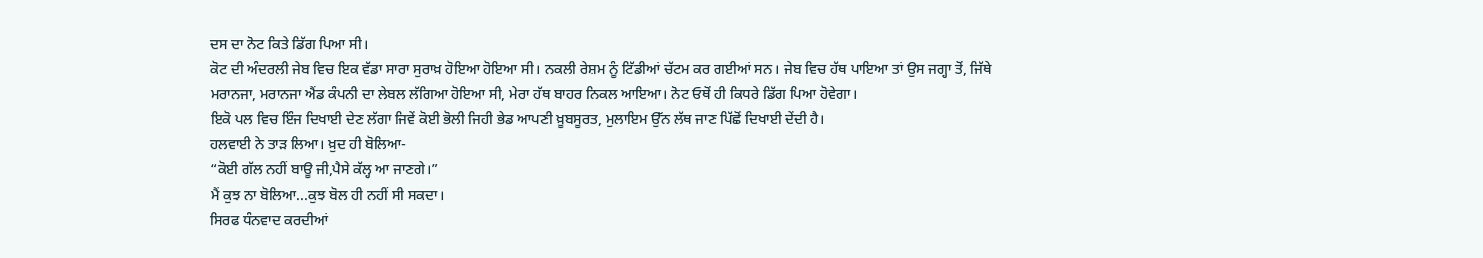ਦਸ ਦਾ ਨੋਟ ਕਿਤੇ ਡਿੱਗ ਪਿਆ ਸੀ।
ਕੋਟ ਦੀ ਅੰਦਰਲੀ ਜੇਬ ਵਿਚ ਇਕ ਵੱਡਾ ਸਾਰਾ ਸੁਰਾਖ਼ ਹੋਇਆ ਹੋਇਆ ਸੀ। ਨਕਲੀ ਰੇਸ਼ਮ ਨੂੰ ਟਿੱਡੀਆਂ ਚੱਟਮ ਕਰ ਗਈਆਂ ਸਨ। ਜੇਬ ਵਿਚ ਹੱਥ ਪਾਇਆ ਤਾਂ ਉਸ ਜਗ੍ਹਾ ਤੋਂ, ਜਿੱਥੇ ਮਰਾਨਜਾ, ਮਰਾਨਜਾ ਐਂਡ ਕੰਪਨੀ ਦਾ ਲੇਬਲ ਲੱਗਿਆ ਹੋਇਆ ਸੀ, ਮੇਰਾ ਹੱਥ ਬਾਹਰ ਨਿਕਲ ਆਇਆ। ਨੋਟ ਓਥੋਂ ਹੀ ਕਿਧਰੇ ਡਿੱਗ ਪਿਆ ਹੋਵੇਗਾ।
ਇਕੋ ਪਲ ਵਿਚ ਇੰਜ ਦਿਖਾਈ ਦੇਣ ਲੱਗਾ ਜਿਵੇਂ ਕੋਈ ਭੋਲੀ ਜਿਹੀ ਭੇਡ ਆਪਣੀ ਖ਼ੂਬਸੂਰਤ, ਮੁਲਾਇਮ ਉੱਨ ਲੱਥ ਜਾਣ ਪਿੱਛੋਂ ਦਿਖਾਈ ਦੇਂਦੀ ਹੈ।
ਹਲਵਾਈ ਨੇ ਤਾੜ ਲਿਆ। ਖ਼ੁਦ ਹੀ ਬੋਲਿਆ-
“ਕੋਈ ਗੱਲ ਨਹੀਂ ਬਾਊ ਜੀ,ਪੈਸੇ ਕੱਲ੍ਹ ਆ ਜਾਣਗੇ।”
ਮੈਂ ਕੁਝ ਨਾ ਬੋਲਿਆ...ਕੁਝ ਬੋਲ ਹੀ ਨਹੀਂ ਸੀ ਸਕਦਾ।
ਸਿਰਫ ਧੰਨਵਾਦ ਕਰਦੀਆਂ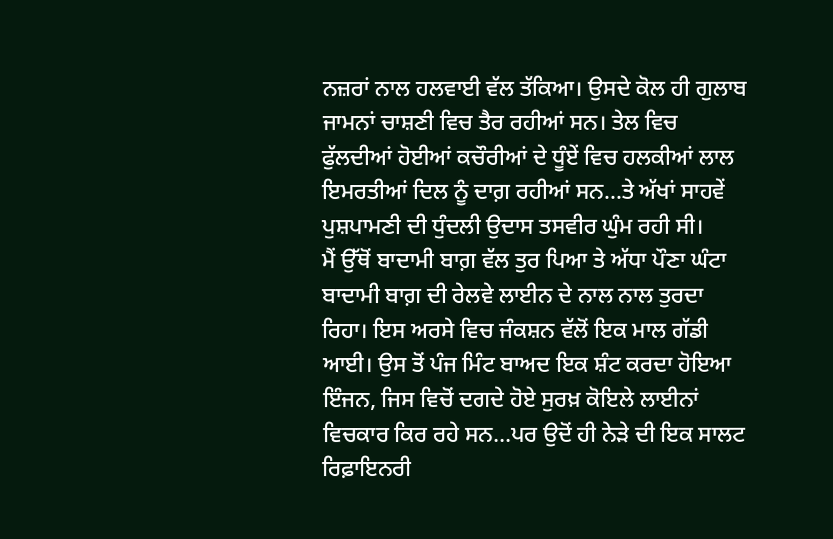ਨਜ਼ਰਾਂ ਨਾਲ ਹਲਵਾਈ ਵੱਲ ਤੱਕਿਆ। ਉਸਦੇ ਕੋਲ ਹੀ ਗੁਲਾਬ ਜਾਮਨਾਂ ਚਾਸ਼ਣੀ ਵਿਚ ਤੈਰ ਰਹੀਆਂ ਸਨ। ਤੇਲ ਵਿਚ ਫੁੱਲਦੀਆਂ ਹੋਈਆਂ ਕਚੌਰੀਆਂ ਦੇ ਧੂੰਏਂ ਵਿਚ ਹਲਕੀਆਂ ਲਾਲ ਇਮਰਤੀਆਂ ਦਿਲ ਨੂੰ ਦਾਗ਼ ਰਹੀਆਂ ਸਨ...ਤੇ ਅੱਖਾਂ ਸਾਹਵੇਂ ਪੁਸ਼ਪਾਮਣੀ ਦੀ ਧੁੰਦਲੀ ਉਦਾਸ ਤਸਵੀਰ ਘੁੰਮ ਰਹੀ ਸੀ।
ਮੈਂ ਉੱਥੋਂ ਬਾਦਾਮੀ ਬਾਗ਼ ਵੱਲ ਤੁਰ ਪਿਆ ਤੇ ਅੱਧਾ ਪੌਣਾ ਘੰਟਾ ਬਾਦਾਮੀ ਬਾਗ਼ ਦੀ ਰੇਲਵੇ ਲਾਈਨ ਦੇ ਨਾਲ ਨਾਲ ਤੁਰਦਾ ਰਿਹਾ। ਇਸ ਅਰਸੇ ਵਿਚ ਜੰਕਸ਼ਨ ਵੱਲੋਂ ਇਕ ਮਾਲ ਗੱਡੀ ਆਈ। ਉਸ ਤੋਂ ਪੰਜ ਮਿੰਟ ਬਾਅਦ ਇਕ ਸ਼ੰਟ ਕਰਦਾ ਹੋਇਆ ਇੰਜਨ, ਜਿਸ ਵਿਚੋਂ ਦਗਦੇ ਹੋਏ ਸੁਰਖ਼ ਕੋਇਲੇ ਲਾਈਨਾਂ ਵਿਚਕਾਰ ਕਿਰ ਰਹੇ ਸਨ...ਪਰ ਉਦੋਂ ਹੀ ਨੇੜੇ ਦੀ ਇਕ ਸਾਲਟ ਰਿਫ਼ਾਇਨਰੀ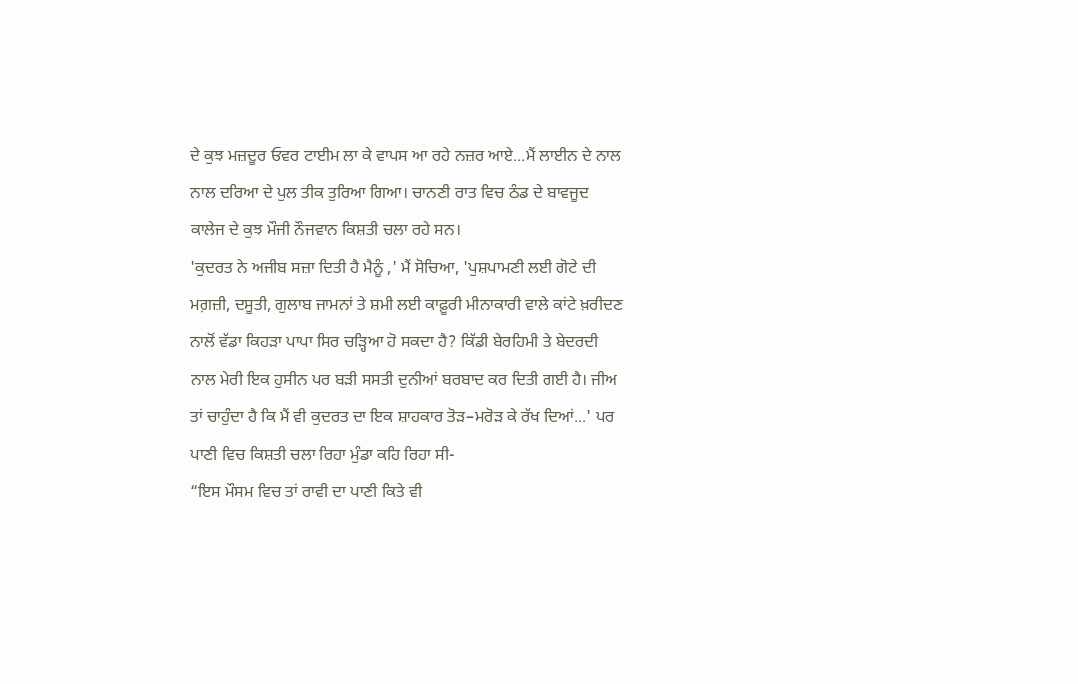ਦੇ ਕੁਝ ਮਜ਼ਦੂਰ ਓਵਰ ਟਾਈਮ ਲਾ ਕੇ ਵਾਪਸ ਆ ਰਹੇ ਨਜ਼ਰ ਆਏ...ਮੈਂ ਲਾਈਨ ਦੇ ਨਾਲ ਨਾਲ ਦਰਿਆ ਦੇ ਪੁਲ ਤੀਕ ਤੁਰਿਆ ਗਿਆ। ਚਾਨਣੀ ਰਾਤ ਵਿਚ ਠੰਡ ਦੇ ਬਾਵਜੂਦ ਕਾਲੇਜ ਦੇ ਕੁਝ ਮੌਜੀ ਨੌਜਵਾਨ ਕਿਸ਼ਤੀ ਚਲਾ ਰਹੇ ਸਨ।
'ਕੁਦਰਤ ਨੇ ਅਜੀਬ ਸਜ਼ਾ ਦਿਤੀ ਹੈ ਮੈਨੂੰ ,' ਮੈਂ ਸੋਚਿਆ, 'ਪੁਸ਼ਪਾਮਣੀ ਲਈ ਗੋਟੇ ਦੀ ਮਗ਼ਜ਼ੀ, ਦਸੂਤੀ, ਗੁਲਾਬ ਜਾਮਨਾਂ ਤੇ ਸ਼ਮੀ ਲਈ ਕਾਫ਼ੂਰੀ ਮੀਨਾਕਾਰੀ ਵਾਲੇ ਕਾਂਟੇ ਖ਼ਰੀਦਣ ਨਾਲੋਂ ਵੱਡਾ ਕਿਹੜਾ ਪਾਪਾ ਸਿਰ ਚੜ੍ਹਿਆ ਹੋ ਸਕਦਾ ਹੈ? ਕਿੱਡੀ ਬੇਰਹਿਮੀ ਤੇ ਬੇਦਰਦੀ ਨਾਲ ਮੇਰੀ ਇਕ ਹੁਸੀਨ ਪਰ ਬੜੀ ਸਸਤੀ ਦੁਨੀਆਂ ਬਰਬਾਦ ਕਰ ਦਿਤੀ ਗਈ ਹੈ। ਜੀਅ ਤਾਂ ਚਾਹੁੰਦਾ ਹੈ ਕਿ ਮੈਂ ਵੀ ਕੁਦਰਤ ਦਾ ਇਕ ਸ਼ਾਹਕਾਰ ਤੋੜ–ਮਰੋੜ ਕੇ ਰੱਖ ਦਿਆਂ...' ਪਰ ਪਾਣੀ ਵਿਚ ਕਿਸ਼ਤੀ ਚਲਾ ਰਿਹਾ ਮੁੰਡਾ ਕਹਿ ਰਿਹਾ ਸੀ-
“ਇਸ ਮੌਸਮ ਵਿਚ ਤਾਂ ਰਾਵੀ ਦਾ ਪਾਣੀ ਕਿਤੇ ਵੀ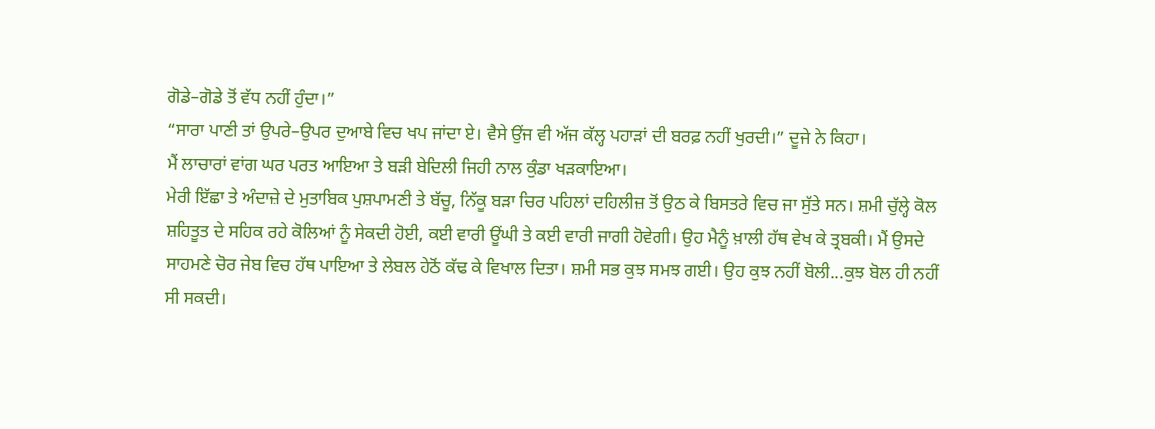ਗੋਡੇ–ਗੋਡੇ ਤੋਂ ਵੱਧ ਨਹੀਂ ਹੁੰਦਾ।”
“ਸਾਰਾ ਪਾਣੀ ਤਾਂ ਉਪਰੇ–ਉਪਰ ਦੁਆਬੇ ਵਿਚ ਖਪ ਜਾਂਦਾ ਏ। ਵੈਸੇ ਉਂਜ ਵੀ ਅੱਜ ਕੱਲ੍ਹ ਪਹਾੜਾਂ ਦੀ ਬਰਫ਼ ਨਹੀਂ ਖੁਰਦੀ।” ਦੂਜੇ ਨੇ ਕਿਹਾ।
ਮੈਂ ਲਾਚਾਰਾਂ ਵਾਂਗ ਘਰ ਪਰਤ ਆਇਆ ਤੇ ਬੜੀ ਬੇਦਿਲੀ ਜਿਹੀ ਨਾਲ ਕੁੰਡਾ ਖੜਕਾਇਆ।
ਮੇਰੀ ਇੱਛਾ ਤੇ ਅੰਦਾਜ਼ੇ ਦੇ ਮੁਤਾਬਿਕ ਪੁਸ਼ਪਾਮਣੀ ਤੇ ਬੱਚੂ, ਨਿੱਕੂ ਬੜਾ ਚਿਰ ਪਹਿਲਾਂ ਦਹਿਲੀਜ਼ ਤੋਂ ਉਠ ਕੇ ਬਿਸਤਰੇ ਵਿਚ ਜਾ ਸੁੱਤੇ ਸਨ। ਸ਼ਮੀ ਚੁੱਲ੍ਹੇ ਕੋਲ ਸ਼ਹਿਤੂਤ ਦੇ ਸਹਿਕ ਰਹੇ ਕੋਲਿਆਂ ਨੂੰ ਸੇਕਦੀ ਹੋਈ, ਕਈ ਵਾਰੀ ਊਂਘੀ ਤੇ ਕਈ ਵਾਰੀ ਜਾਗੀ ਹੋਵੇਗੀ। ਉਹ ਮੈਨੂੰ ਖ਼ਾਲੀ ਹੱਥ ਵੇਖ ਕੇ ਤ੍ਰਬਕੀ। ਮੈਂ ਉਸਦੇ ਸਾਹਮਣੇ ਚੋਰ ਜੇਬ ਵਿਚ ਹੱਥ ਪਾਇਆ ਤੇ ਲੇਬਲ ਹੇਠੋਂ ਕੱਢ ਕੇ ਵਿਖਾਲ ਦਿਤਾ। ਸ਼ਮੀ ਸਭ ਕੁਝ ਸਮਝ ਗਈ। ਉਹ ਕੁਝ ਨਹੀਂ ਬੋਲੀ...ਕੁਝ ਬੋਲ ਹੀ ਨਹੀਂ ਸੀ ਸਕਦੀ।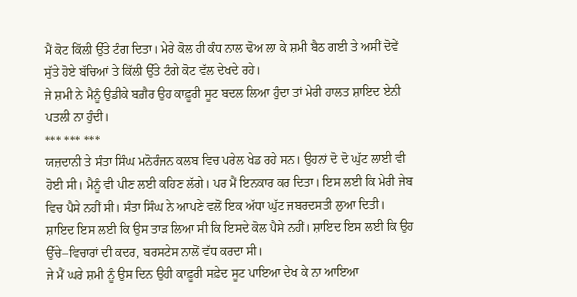ਮੈਂ ਕੋਟ ਕਿੱਲੀ ਉੱਤੇ ਟੰਗ ਦਿਤਾ। ਮੇਰੇ ਕੋਲ ਹੀ ਕੰਧ ਨਾਲ ਢੋਅ ਲਾ ਕੇ ਸ਼ਮੀ ਬੈਠ ਗਈ ਤੇ ਅਸੀਂ ਦੋਵੇਂ ਸੁੱਤੇ ਹੋਏ ਬੱਚਿਆਂ ਤੇ ਕਿੱਲੀ ਉੱਤੇ ਟੰਗੇ ਕੋਟ ਵੱਲ ਦੇਖਦੇ ਰਹੇ।
ਜੇ ਸ਼ਮੀ ਨੇ ਮੈਨੂੰ ਉਡੀਕੇ ਬਗ਼ੈਰ ਉਹ ਕਾਫ਼ੂਰੀ ਸੂਟ ਬਦਲ ਲਿਆ ਹੁੰਦਾ ਤਾਂ ਮੇਰੀ ਹਾਲਤ ਸ਼ਾਇਦ ਏਨੀ ਪਤਲੀ ਨਾ ਹੁੰਦੀ।
*** *** ***
ਯਜ਼ਦਾਨੀ ਤੇ ਸੰਤਾ ਸਿੰਘ ਮਨੋਰੰਜਨ ਕਲਬ ਵਿਚ ਪਰੇਲ ਖੇਡ ਰਹੇ ਸਨ। ਉਹਨਾਂ ਦੋ ਦੋ ਘੁੱਟ ਲਾਈ ਵੀ ਹੋਈ ਸੀ। ਮੈਨੂੰ ਵੀ ਪੀਣ ਲਈ ਕਹਿਣ ਲੱਗੇ। ਪਰ ਮੈਂ ਇਨਕਾਰ ਕਰ ਦਿਤਾ। ਇਸ ਲਈ ਕਿ ਮੇਰੀ ਜੇਬ ਵਿਚ ਪੈਸੇ ਨਹੀਂ ਸੀ। ਸੰਤਾ ਸਿੰਘ ਨੇ ਆਪਣੇ ਵਲੋਂ ਇਕ ਅੱਧਾ ਘੁੱਟ ਜਬਰਦਸਤੀ ਲੁਆ ਦਿਤੀ। ਸ਼ਾਇਦ ਇਸ ਲਈ ਕਿ ਉਸ ਤਾੜ ਲਿਆ ਸੀ ਕਿ ਇਸਦੇ ਕੋਲ ਪੈਸੇ ਨਹੀਂ। ਸ਼ਾਇਦ ਇਸ ਲਈ ਕਿ ਉਹ ਉੱਚੇ–ਵਿਚਾਰਾਂ ਦੀ ਕਦਰ, ਬਰਸਟੇਸ ਨਾਲੋਂ ਵੱਧ ਕਰਦਾ ਸੀ।
ਜੇ ਮੈਂ ਘਰੇ ਸ਼ਮੀ ਨੂੰ ਉਸ ਦਿਨ ਉਹੀ ਕਾਫ਼ੂਰੀ ਸਫ਼ੇਦ ਸੂਟ ਪਾਇਆ ਦੇਖ ਕੇ ਨਾ ਆਇਆ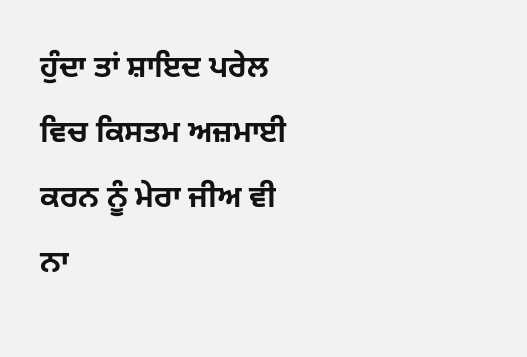ਹੁੰਦਾ ਤਾਂ ਸ਼ਾਇਦ ਪਰੇਲ ਵਿਚ ਕਿਸਤਮ ਅਜ਼ਮਾਈ ਕਰਨ ਨੂੰ ਮੇਰਾ ਜੀਅ ਵੀ ਨਾ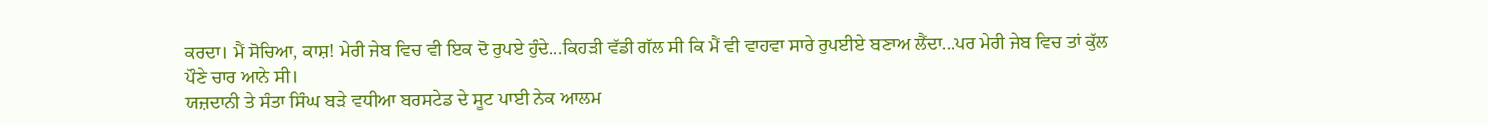ਕਰਦਾ। ਮੈਂ ਸੋਚਿਆ, ਕਾਸ਼! ਮੇਰੀ ਜੇਬ ਵਿਚ ਵੀ ਇਕ ਦੋ ਰੁਪਏ ਹੁੰਦੇ...ਕਿਹੜੀ ਵੱਡੀ ਗੱਲ ਸੀ ਕਿ ਮੈਂ ਵੀ ਵਾਹਵਾ ਸਾਰੇ ਰੁਪਈਏ ਬਣਾਅ ਲੈਂਦਾ...ਪਰ ਮੇਰੀ ਜੇਬ ਵਿਚ ਤਾਂ ਕੁੱਲ ਪੌਣੇ ਚਾਰ ਆਨੇ ਸੀ।
ਯਜ਼ਦਾਨੀ ਤੇ ਸੰਤਾ ਸਿੰਘ ਬੜੇ ਵਧੀਆ ਬਰਸਟੇਡ ਦੇ ਸੂਟ ਪਾਈ ਨੇਕ ਆਲਮ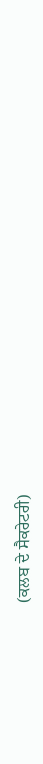(ਕਲਬ ਦੇ ਸੈਕਰੇਟਰੀ)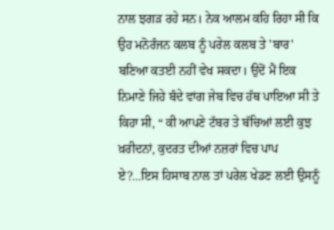ਨਾਲ ਝਗੜ ਰਹੇ ਸਨ। ਨੇਕ ਆਲਮ ਕਹਿ ਰਿਹਾ ਸੀ ਕਿ ਉਹ ਮਨੋਰੰਜਨ ਕਲਬ ਨੂੰ ਪਰੇਲ ਕਲਬ ਤੇ 'ਬਾਰ' ਬਣਿਆ ਕਤਈ ਨਹੀਂ ਵੇਖ ਸਕਦਾ। ਉਦੋਂ ਮੈਂ ਇਕ ਨਿਮਾਣੇ ਜਿਹੇ ਬੰਦੇ ਵਾਂਗ ਜੇਬ ਵਿਚ ਹੱਥ ਪਾਇਆ ਸੀ ਤੇ ਕਿਹਾ ਸੀ, “ ਕੀ ਆਪਣੇ ਟੱਬਰ ਤੇ ਬੱਚਿਆਂ ਲਈ ਕੁਝ ਖ਼ਰੀਦਨਾਂ, ਕੁਦਰਤ ਦੀਆਂ ਨਜ਼ਰਾਂ ਵਿਚ ਪਾਪ ਏ?...ਇਸ ਹਿਸਾਬ ਨਾਲ ਤਾਂ ਪਰੇਲ ਖੇਡਣ ਲਈ ਉਸਨੂੰ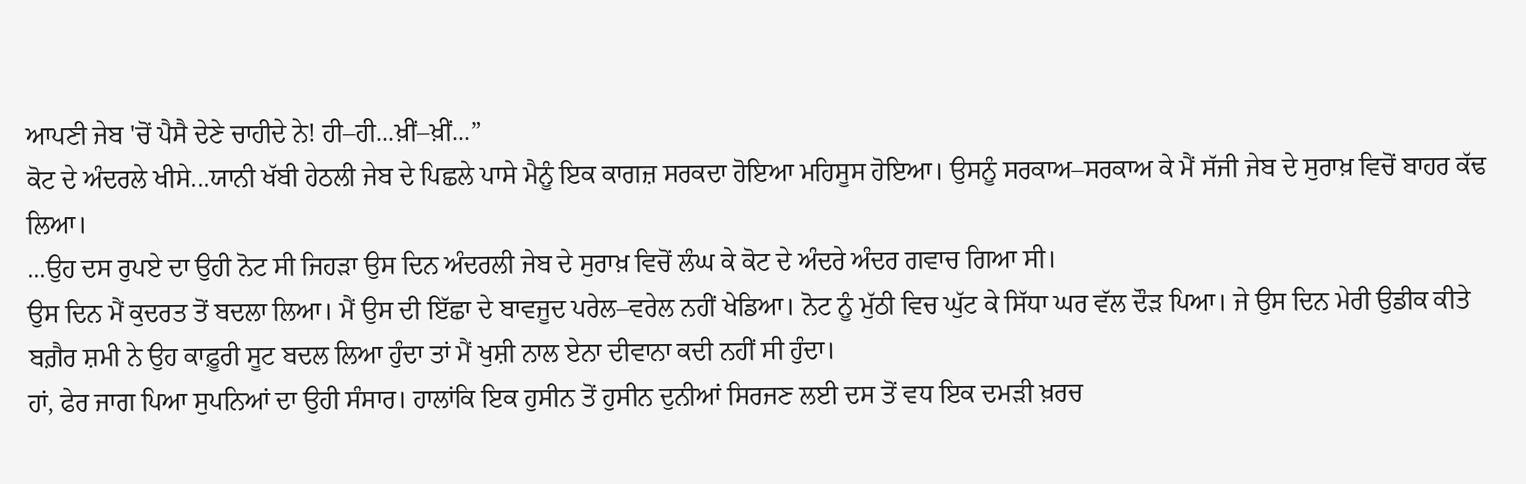ਆਪਣੀ ਜੇਬ 'ਚੋਂ ਪੈਸੈ ਦੇਣੇ ਚਾਹੀਦੇ ਨੇ! ਹੀ–ਹੀ...ਖ਼ੀਂ–ਖ਼ੀਂ...”
ਕੋਟ ਦੇ ਅੰਦਰਲੇ ਖੀਸੇ...ਯਾਨੀ ਖੱਬੀ ਹੇਠਲੀ ਜੇਬ ਦੇ ਪਿਛਲੇ ਪਾਸੇ ਮੈਨੂੰ ਇਕ ਕਾਗਜ਼ ਸਰਕਦਾ ਹੋਇਆ ਮਹਿਸੂਸ ਹੋਇਆ। ਉਸਨੂੰ ਸਰਕਾਅ–ਸਰਕਾਅ ਕੇ ਮੈਂ ਸੱਜੀ ਜੇਬ ਦੇ ਸੁਰਾਖ਼ ਵਿਚੋਂ ਬਾਹਰ ਕੱਢ ਲਿਆ।
...ਉਹ ਦਸ ਰੁਪਏ ਦਾ ਉਹੀ ਨੋਟ ਸੀ ਜਿਹੜਾ ਉਸ ਦਿਨ ਅੰਦਰਲੀ ਜੇਬ ਦੇ ਸੁਰਾਖ਼ ਵਿਚੋਂ ਲੰਘ ਕੇ ਕੋਟ ਦੇ ਅੰਦਰੇ ਅੰਦਰ ਗਵਾਚ ਗਿਆ ਸੀ।
ਉਸ ਦਿਨ ਮੈਂ ਕੁਦਰਤ ਤੋਂ ਬਦਲਾ ਲਿਆ। ਮੈਂ ਉਸ ਦੀ ਇੱਛਾ ਦੇ ਬਾਵਜੂਦ ਪਰੇਲ–ਵਰੇਲ ਨਹੀਂ ਖੇਡਿਆ। ਨੋਟ ਨੂੰ ਮੁੱਠੀ ਵਿਚ ਘੁੱਟ ਕੇ ਸਿੱਧਾ ਘਰ ਵੱਲ ਦੌੜ ਪਿਆ। ਜੇ ਉਸ ਦਿਨ ਮੇਰੀ ਉਡੀਕ ਕੀਤੇ ਬਗ਼ੈਰ ਸ਼ਮੀ ਨੇ ਉਹ ਕਾਫ਼ੂਰੀ ਸੂਟ ਬਦਲ ਲਿਆ ਹੁੰਦਾ ਤਾਂ ਮੈਂ ਖੁਸ਼ੀ ਨਾਲ ਏਨਾ ਦੀਵਾਨਾ ਕਦੀ ਨਹੀਂ ਸੀ ਹੁੰਦਾ।
ਹਾਂ, ਫੇਰ ਜਾਗ ਪਿਆ ਸੁਪਨਿਆਂ ਦਾ ਉਹੀ ਸੰਸਾਰ। ਹਾਲਾਂਕਿ ਇਕ ਹੁਸੀਨ ਤੋਂ ਹੁਸੀਨ ਦੁਨੀਆਂ ਸਿਰਜਣ ਲਈ ਦਸ ਤੋਂ ਵਧ ਇਕ ਦਮੜੀ ਖ਼ਰਚ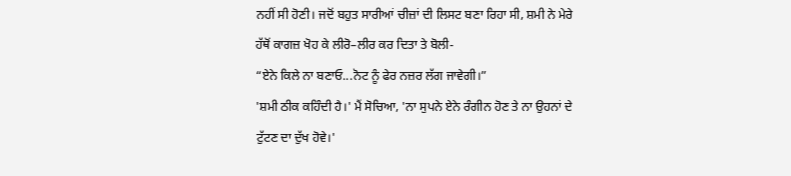ਨਹੀਂ ਸੀ ਹੋਣੀ। ਜਦੋਂ ਬਹੁਤ ਸਾਰੀਆਂ ਚੀਜ਼ਾਂ ਦੀ ਲਿਸਟ ਬਣਾ ਰਿਹਾ ਸੀ, ਸ਼ਮੀ ਨੇ ਮੇਰੇ ਹੱਥੋਂ ਕਾਗਜ਼ ਖੋਹ ਕੇ ਲੀਰੋ–ਲੀਰ ਕਰ ਦਿਤਾ ਤੇ ਬੋਲੀ-
“ਏਨੇ ਕਿਲੇ ਨਾ ਬਣਾਓ...ਨੋਟ ਨੂੰ ਫੇਰ ਨਜ਼ਰ ਲੱਗ ਜਾਵੇਗੀ।”
'ਸ਼ਮੀ ਠੀਕ ਕਹਿੰਦੀ ਹੈ।' ਮੈਂ ਸੋਚਿਆ, 'ਨਾ ਸੁਪਨੇ ਏਨੇ ਰੰਗੀਨ ਹੋਣ ਤੇ ਨਾ ਉਹਨਾਂ ਦੇ ਟੁੱਟਣ ਦਾ ਦੁੱਖ ਹੋਵੇ।'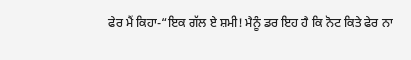ਫੇਰ ਮੈਂ ਕਿਹਾ-“ਇਕ ਗੱਲ ਏ ਸ਼ਮੀ! ਮੈਨੂੰ ਡਰ ਇਹ ਹੈ ਕਿ ਨੋਟ ਕਿਤੇ ਫੇਰ ਨਾ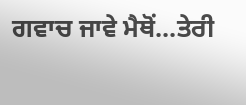ਗਵਾਚ ਜਾਵੇ ਮੈਥੋਂ...ਤੇਰੀ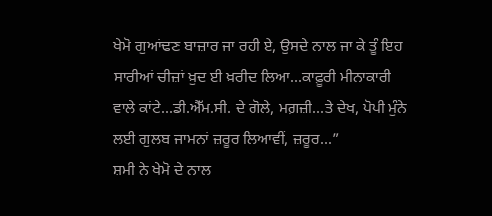ਖੇਮੋ ਗੁਆਂਢਣ ਬਾਜ਼ਾਰ ਜਾ ਰਹੀ ਏ, ਉਸਦੇ ਨਾਲ ਜਾ ਕੇ ਤੂੰ ਇਹ ਸਾਰੀਆਂ ਚੀਜ਼ਾਂ ਖ਼ੁਦ ਈ ਖ਼ਰੀਦ ਲਿਆ...ਕਾਫ਼ੂਰੀ ਮੀਨਾਕਾਰੀ ਵਾਲੇ ਕਾਂਟੇ...ਡੀ.ਐੱਮ.ਸੀ. ਦੇ ਗੋਲੇ, ਮਗ਼ਜ਼ੀ...ਤੇ ਦੇਖ, ਪੋਪੀ ਮੁੰਨੇ ਲਈ ਗੁਲਬ ਜਾਮਨਾਂ ਜ਼ਰੂਰ ਲਿਆਵੀਂ, ਜ਼ਰੂਰ...”
ਸ਼ਮੀ ਨੇ ਖੇਮੋ ਦੇ ਨਾਲ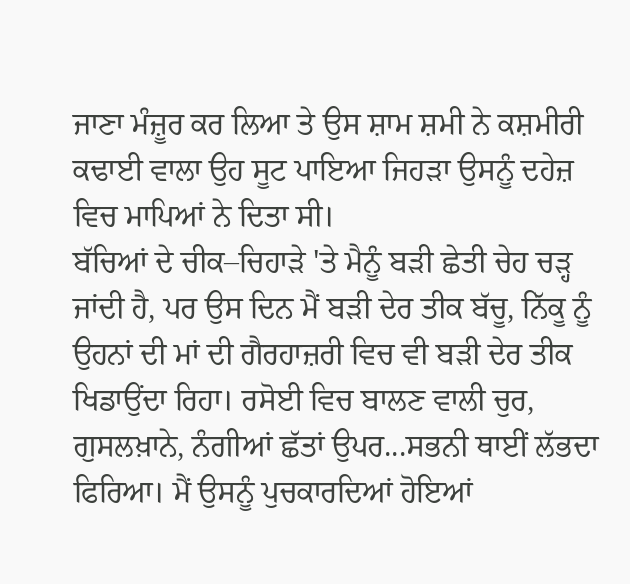ਜਾਣਾ ਮੰਜ਼ੂਰ ਕਰ ਲਿਆ ਤੇ ਉਸ ਸ਼ਾਮ ਸ਼ਮੀ ਨੇ ਕਸ਼ਮੀਰੀ ਕਢਾਈ ਵਾਲਾ ਉਹ ਸੂਟ ਪਾਇਆ ਜਿਹੜਾ ਉਸਨੂੰ ਦਹੇਜ਼ ਵਿਚ ਮਾਪਿਆਂ ਨੇ ਦਿਤਾ ਸੀ।
ਬੱਚਿਆਂ ਦੇ ਚੀਕ–ਚਿਹਾੜੇ 'ਤੇ ਮੈਨੂੰ ਬੜੀ ਛੇਤੀ ਚੇਹ ਚੜ੍ਹ ਜਾਂਦੀ ਹੈ, ਪਰ ਉਸ ਦਿਨ ਮੈਂ ਬੜੀ ਦੇਰ ਤੀਕ ਬੱਚੂ, ਨਿੱਕੂ ਨੂੰ ਉਹਨਾਂ ਦੀ ਮਾਂ ਦੀ ਗੈਰਹਾਜ਼ਰੀ ਵਿਚ ਵੀ ਬੜੀ ਦੇਰ ਤੀਕ ਖਿਡਾਉਂਦਾ ਰਿਹਾ। ਰਸੋਈ ਵਿਚ ਬਾਲਣ ਵਾਲੀ ਚੁਰ, ਗੁਸਲਖ਼ਾਨੇ, ਨੰਗੀਆਂ ਛੱਤਾਂ ਉਪਰ...ਸਭਨੀ ਥਾਈਂ ਲੱਭਦਾ ਫਿਰਿਆ। ਮੈਂ ਉਸਨੂੰ ਪੁਚਕਾਰਦਿਆਂ ਹੋਇਆਂ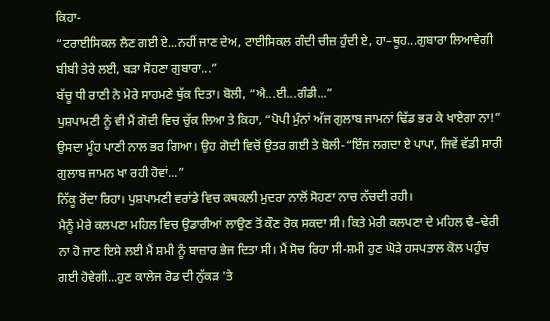ਕਿਹਾ-
“ਟਰਾਈਸਿਕਲ ਲੈਣ ਗਈ ਏ...ਨਹੀਂ ਜਾਣ ਦੇਅ, ਟਾਈਸਿਕਲ ਗੰਦੀ ਚੀਜ਼ ਹੁੰਦੀ ਏ, ਹਾ–ਥੂਹ...ਗੁਬਾਰਾ ਲਿਆਵੇਗੀ ਬੀਬੀ ਤੇਰੇ ਲਈ, ਬੜਾ ਸੋਹਣਾ ਗੁਬਾਰਾ...”
ਬੱਚੂ ਧੀ ਰਾਣੀ ਨੇ ਮੇਰੇ ਸਾਹਮਣੇ ਥੁੱਕ ਦਿਤਾ। ਬੋਲੀ, “ਐ...ਈ...ਗੰਡੀ...”
ਪੁਸ਼ਪਾਮਣੀ ਨੂੰ ਵੀ ਮੈਂ ਗੋਦੀ ਵਿਚ ਚੁੱਕ ਲਿਆ ਤੇ ਕਿਹਾ, “ਪੋਪੀ ਮੁੰਨਾਂ ਅੱਜ ਗੁਲਾਬ ਜਾਮਨਾਂ ਢਿੱਡ ਭਰ ਕੇ ਖਾਏਗਾ ਨਾ!”
ਉਸਦਾ ਮੂੰਹ ਪਾਣੀ ਨਾਲ ਭਰ ਗਿਆ। ਉਹ ਗੋਦੀ ਵਿਚੋਂ ਉਤਰ ਗਈ ਤੇ ਬੋਲੀ-“ਇੰਜ ਲਗਦਾ ਏ ਪਾਪਾ, ਜਿਵੇਂ ਵੱਡੀ ਸਾਰੀ ਗੁਲਾਬ ਜਾਮਨ ਖਾ ਰਹੀ ਹੋਵਾਂ...”
ਨਿੱਕੂ ਰੋਂਦਾ ਰਿਹਾ। ਪੁਸ਼ਪਾਮਣੀ ਵਰਾਂਡੇ ਵਿਚ ਕਥਕਲੀ ਮੁਦਰਾ ਨਾਲੋਂ ਸੋਹਣਾ ਨਾਚ ਨੱਚਦੀ ਰਹੀ।
ਮੈਨੂੰ ਮੇਰੇ ਕਲਪਣਾ ਮਹਿਲ ਵਿਚ ਉਡਾਰੀਆਂ ਲਾਉਣ ਤੋਂ ਕੌਣ ਰੋਕ ਸਕਦਾ ਸੀ। ਕਿਤੇ ਮੇਰੀ ਕਲਪਣਾ ਦੇ ਮਹਿਲ ਢੈ–ਢੇਰੀ ਨਾ ਹੋ ਜਾਣ ਇਸੇ ਲਈ ਮੈਂ ਸ਼ਮੀ ਨੂੰ ਬਾਜ਼ਾਰ ਭੇਜ ਦਿਤਾ ਸੀ। ਮੈਂ ਸੋਚ ਰਿਹਾ ਸੀ-ਸ਼ਮੀ ਹੁਣ ਘੋੜੇ ਹਸਪਤਾਲ ਕੋਲ ਪਹੁੰਚ ਗਈ ਹੋਵੇਗੀ...ਹੁਣ ਕਾਲੇਜ ਰੋਡ ਦੀ ਨੁੱਕੜ 'ਤੇ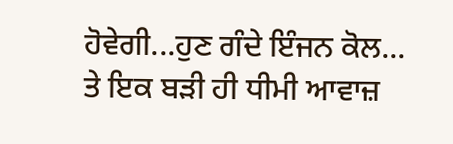ਹੋਵੇਗੀ...ਹੁਣ ਗੰਦੇ ਇੰਜਨ ਕੋਲ...
ਤੇ ਇਕ ਬੜੀ ਹੀ ਧੀਮੀ ਆਵਾਜ਼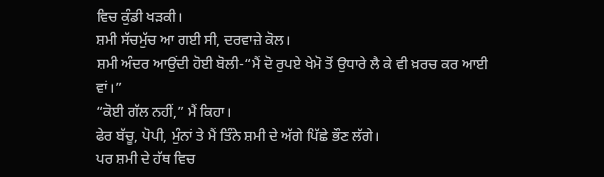ਵਿਚ ਕੁੰਡੀ ਖੜਕੀ।
ਸ਼ਮੀ ਸੱਚਮੁੱਚ ਆ ਗਈ ਸੀ, ਦਰਵਾਜ਼ੇ ਕੋਲ।
ਸ਼ਮੀ ਅੰਦਰ ਆਉਂਦੀ ਹੋਈ ਬੋਲੀ-“ਮੈਂ ਦੋ ਰੁਪਏ ਖੇਮੋ ਤੋਂ ਉਧਾਰੇ ਲੈ ਕੇ ਵੀ ਖ਼ਰਚ ਕਰ ਆਈ ਵਾਂ।”
“ਕੋਈ ਗੱਲ ਨਹੀਂ,” ਮੈਂ ਕਿਹਾ।
ਫੇਰ ਬੱਚੂ, ਪੋਪੀ, ਮੁੰਨਾਂ ਤੇ ਮੈਂ ਤਿੰਨੇ ਸ਼ਮੀ ਦੇ ਅੱਗੇ ਪਿੱਛੇ ਭੌਣ ਲੱਗੇ।
ਪਰ ਸ਼ਮੀ ਦੇ ਹੱਥ ਵਿਚ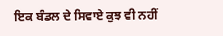ਇਕ ਬੰਡਲ ਦੇ ਸਿਵਾਏ ਕੁਝ ਵੀ ਨਹੀਂ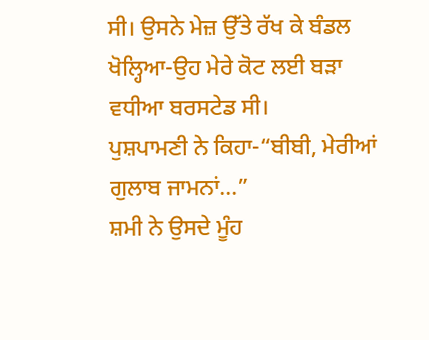ਸੀ। ਉਸਨੇ ਮੇਜ਼ ਉੱਤੇ ਰੱਖ ਕੇ ਬੰਡਲ ਖੋਲ੍ਹਿਆ-ਉਹ ਮੇਰੇ ਕੋਟ ਲਈ ਬੜਾ ਵਧੀਆ ਬਰਸਟੇਡ ਸੀ।
ਪੁਸ਼ਪਾਮਣੀ ਨੇ ਕਿਹਾ-“ਬੀਬੀ, ਮੇਰੀਆਂ ਗੁਲਾਬ ਜਾਮਨਾਂ...”
ਸ਼ਮੀ ਨੇ ਉਸਦੇ ਮੂੰਹ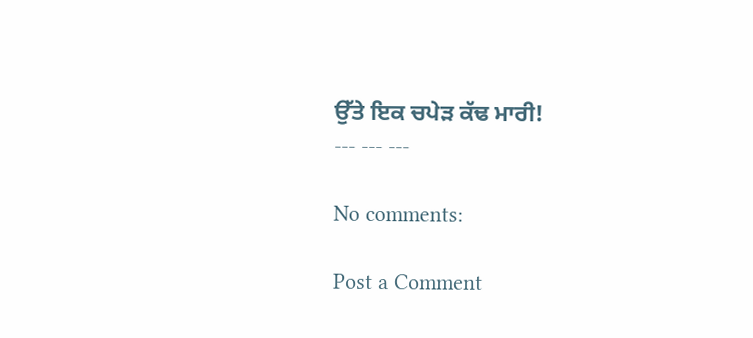ਉੱਤੇ ਇਕ ਚਪੇੜ ਕੱਢ ਮਾਰੀ!
--- --- ---

No comments:

Post a Comment